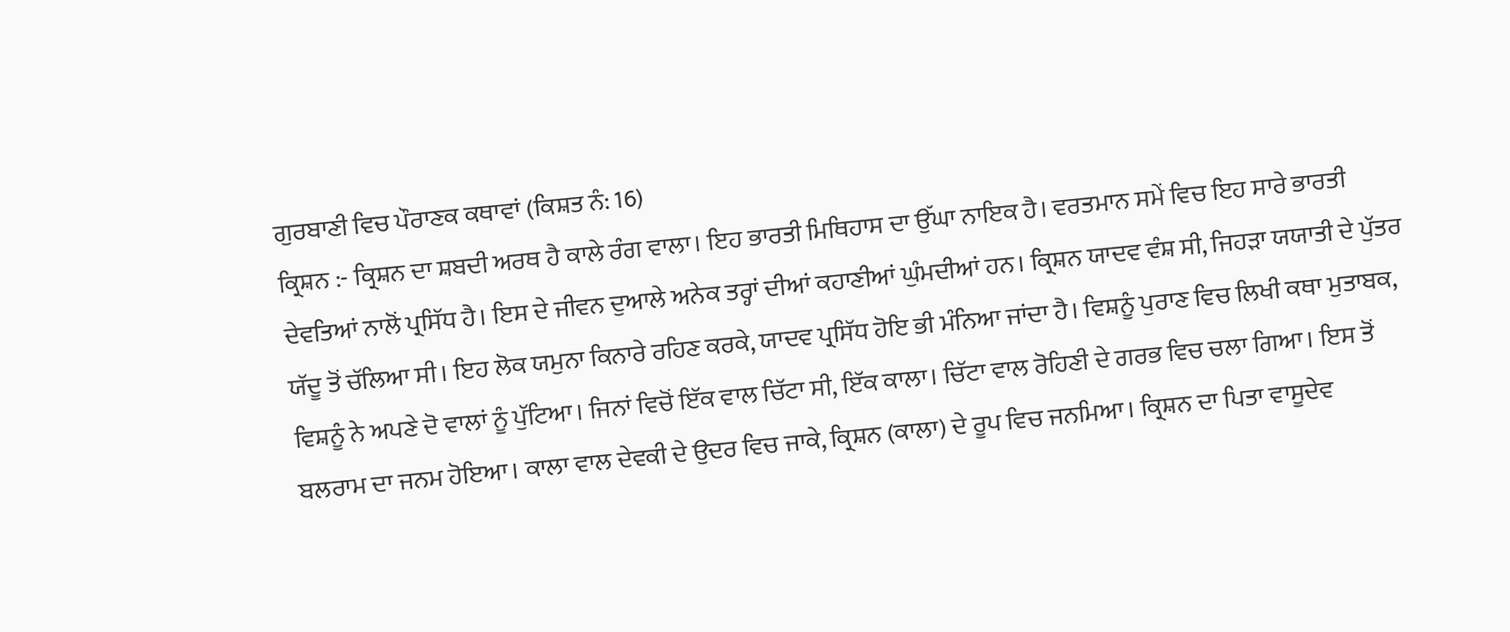ਗੁਰਬਾਣੀ ਵਿਚ ਪੌਰਾਣਕ ਕਥਾਵਾਂ (ਕਿਸ਼ਤ ਨੰ: 16)
ਕ੍ਰਿਸ਼ਨ :- ਕ੍ਰਿਸ਼ਨ ਦਾ ਸ਼ਬਦੀ ਅਰਥ ਹੈ ਕਾਲੇ ਰੰਗ ਵਾਲਾ। ਇਹ ਭਾਰਤੀ ਮਿਥਿਹਾਸ ਦਾ ਉੱਘਾ ਨਾਇਕ ਹੈ। ਵਰਤਮਾਨ ਸਮੇਂ ਵਿਚ ਇਹ ਸਾਰੇ ਭਾਰਤੀ ਦੇਵਤਿਆਂ ਨਾਲੋਂ ਪ੍ਰਸਿੱਧ ਹੈ। ਇਸ ਦੇ ਜੀਵਨ ਦੁਆਲੇ ਅਨੇਕ ਤਰ੍ਹਾਂ ਦੀਆਂ ਕਹਾਣੀਆਂ ਘੁੰਮਦੀਆਂ ਹਨ। ਕ੍ਰਿਸ਼ਨ ਯਾਦਵ ਵੰਸ਼ ਸੀ, ਜਿਹੜਾ ਯਯਾਤੀ ਦੇ ਪੁੱਤਰ ਯੱਦੂ ਤੋਂ ਚੱਲਿਆ ਸੀ। ਇਹ ਲੋਕ ਯਮੁਨਾ ਕਿਨਾਰੇ ਰਹਿਣ ਕਰਕੇ, ਯਾਦਵ ਪ੍ਰਸਿੱਧ ਹੋਇ ਭੀ ਮੰਨਿਆ ਜਾਂਦਾ ਹੈ। ਵਿਸ਼ਨੂੰ ਪੁਰਾਣ ਵਿਚ ਲਿਖੀ ਕਥਾ ਮੁਤਾਬਕ, ਵਿਸ਼ਨੂੰ ਨੇ ਅਪਣੇ ਦੋ ਵਾਲਾਂ ਨੂੰ ਪੁੱਟਿਆ। ਜਿਨਾਂ ਵਿਚੋਂ ਇੱਕ ਵਾਲ ਚਿੱਟਾ ਸੀ, ਇੱਕ ਕਾਲਾ। ਚਿੱਟਾ ਵਾਲ ਰੋਹਿਣੀ ਦੇ ਗਰਭ ਵਿਚ ਚਲਾ ਗਿਆ। ਇਸ ਤੋਂ ਬਲਰਾਮ ਦਾ ਜਨਮ ਹੋਇਆ। ਕਾਲਾ ਵਾਲ ਦੇਵਕੀ ਦੇ ਉਦਰ ਵਿਚ ਜਾਕੇ, ਕ੍ਰਿਸ਼ਨ (ਕਾਲਾ) ਦੇ ਰੂਪ ਵਿਚ ਜਨਮਿਆ। ਕ੍ਰਿਸ਼ਨ ਦਾ ਪਿਤਾ ਵਾਸੂਦੇਵ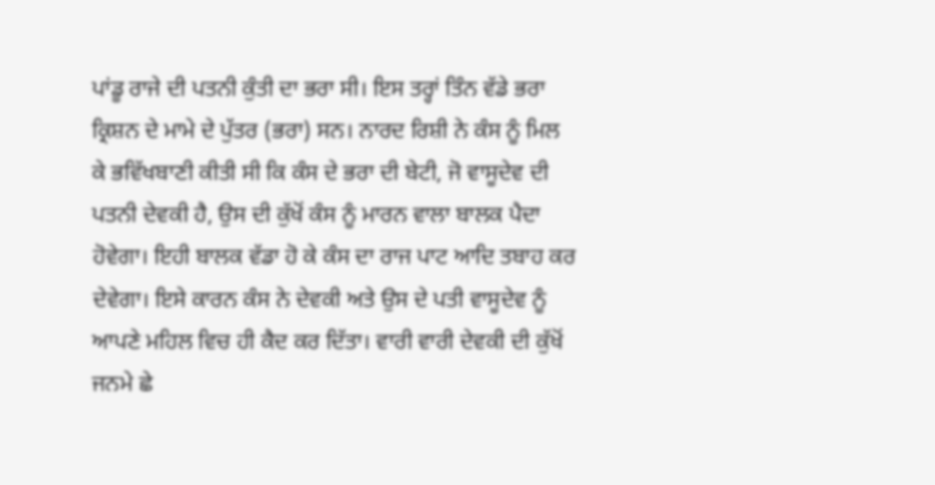ਪਾਂਡੂ ਰਾਜੇ ਦੀ ਪਤਨੀ ਕੁੰਤੀ ਦਾ ਭਰਾ ਸੀ। ਇਸ ਤਰ੍ਹਾਂ ਤਿੰਨ ਵੱਡੇ ਭਰਾ ਕ੍ਰਿਸ਼ਨ ਦੇ ਮਾਮੇ ਦੇ ਪੁੱਤਰ (ਭਰਾ) ਸਨ। ਨਾਰਦ ਰਿਸ਼ੀ ਨੇ ਕੰਸ ਨੂੰ ਮਿਲ ਕੇ ਭਵਿੱਖਬਾਣੀ ਕੀਤੀ ਸੀ ਕਿ ਕੰਸ ਦੇ ਭਰਾ ਦੀ ਬੇਟੀ, ਜੋ ਵਾਸੂਦੇਵ ਦੀ ਪਤਨੀ ਦੇਵਕੀ ਹੈ, ਉਸ ਦੀ ਕੁੱਖੋਂ ਕੰਸ ਨੂੰ ਮਾਰਨ ਵਾਲਾ ਬਾਲਕ ਪੈਦਾ ਹੋਵੇਗਾ। ਇਹੀ ਬਾਲਕ ਵੱਡਾ ਹੋ ਕੇ ਕੰਸ ਦਾ ਰਾਜ ਪਾਟ ਆਦਿ ਤਬਾਹ ਕਰ ਦੇਵੇਗਾ। ਇਸੇ ਕਾਰਨ ਕੰਸ ਨੇ ਦੇਵਕੀ ਅਤੇ ਉਸ ਦੇ ਪਤੀ ਵਾਸੂਦੇਵ ਨੂੰ ਆਪਣੇ ਮਹਿਲ ਵਿਚ ਹੀ ਕੈਦ ਕਰ ਦਿੱਤਾ। ਵਾਰੀ ਵਾਰੀ ਦੇਵਕੀ ਦੀ ਕੁੱਖੋਂ ਜਨਮੇ ਛੇ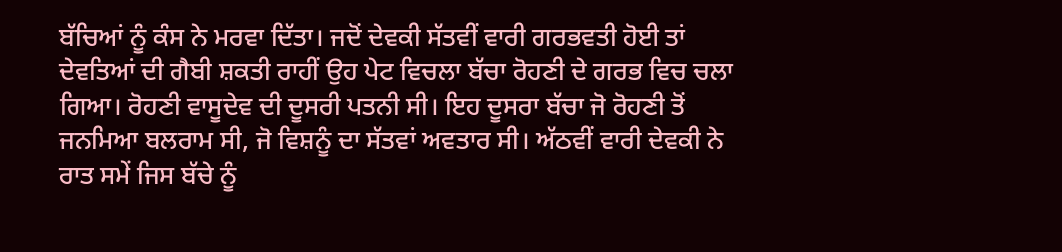ਬੱਚਿਆਂ ਨੂੰ ਕੰਸ ਨੇ ਮਰਵਾ ਦਿੱਤਾ। ਜਦੋਂ ਦੇਵਕੀ ਸੱਤਵੀਂ ਵਾਰੀ ਗਰਭਵਤੀ ਹੋਈ ਤਾਂ ਦੇਵਤਿਆਂ ਦੀ ਗੈਬੀ ਸ਼ਕਤੀ ਰਾਹੀਂ ਉਹ ਪੇਟ ਵਿਚਲਾ ਬੱਚਾ ਰੋਹਣੀ ਦੇ ਗਰਭ ਵਿਚ ਚਲਾ ਗਿਆ। ਰੋਹਣੀ ਵਾਸੂਦੇਵ ਦੀ ਦੂਸਰੀ ਪਤਨੀ ਸੀ। ਇਹ ਦੂਸਰਾ ਬੱਚਾ ਜੋ ਰੋਹਣੀ ਤੋਂ ਜਨਮਿਆ ਬਲਰਾਮ ਸੀ, ਜੋ ਵਿਸ਼ਨੂੰ ਦਾ ਸੱਤਵਾਂ ਅਵਤਾਰ ਸੀ। ਅੱਠਵੀਂ ਵਾਰੀ ਦੇਵਕੀ ਨੇ ਰਾਤ ਸਮੇਂ ਜਿਸ ਬੱਚੇ ਨੂੰ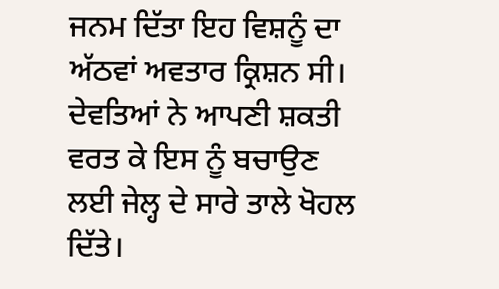ਜਨਮ ਦਿੱਤਾ ਇਹ ਵਿਸ਼ਨੂੰ ਦਾ ਅੱਠਵਾਂ ਅਵਤਾਰ ਕ੍ਰਿਸ਼ਨ ਸੀ। ਦੇਵਤਿਆਂ ਨੇ ਆਪਣੀ ਸ਼ਕਤੀ ਵਰਤ ਕੇ ਇਸ ਨੂੰ ਬਚਾਉਣ ਲਈ ਜੇਲ੍ਹ ਦੇ ਸਾਰੇ ਤਾਲੇ ਖੋਹਲ ਦਿੱਤੇ।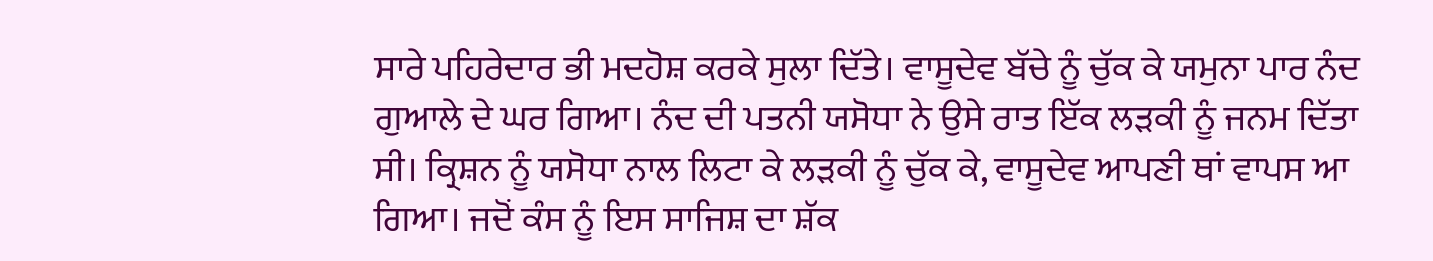ਸਾਰੇ ਪਹਿਰੇਦਾਰ ਭੀ ਮਦਹੋਸ਼ ਕਰਕੇ ਸੁਲਾ ਦਿੱਤੇ। ਵਾਸੂਦੇਵ ਬੱਚੇ ਨੂੰ ਚੁੱਕ ਕੇ ਯਮੁਨਾ ਪਾਰ ਨੰਦ ਗੁਆਲੇ ਦੇ ਘਰ ਗਿਆ। ਨੰਦ ਦੀ ਪਤਨੀ ਯਸੋਧਾ ਨੇ ਉਸੇ ਰਾਤ ਇੱਕ ਲੜਕੀ ਨੂੰ ਜਨਮ ਦਿੱਤਾ ਸੀ। ਕ੍ਰਿਸ਼ਨ ਨੂੰ ਯਸੋਧਾ ਨਾਲ ਲਿਟਾ ਕੇ ਲੜਕੀ ਨੂੰ ਚੁੱਕ ਕੇ, ਵਾਸੂਦੇਵ ਆਪਣੀ ਥਾਂ ਵਾਪਸ ਆ ਗਿਆ। ਜਦੋਂ ਕੰਸ ਨੂੰ ਇਸ ਸਾਜਿਸ਼ ਦਾ ਸ਼ੱਕ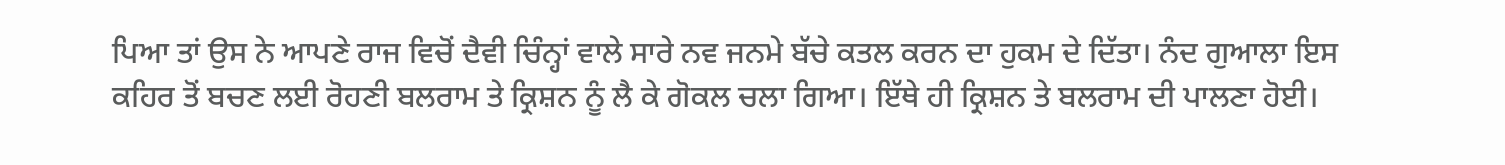ਪਿਆ ਤਾਂ ਉਸ ਨੇ ਆਪਣੇ ਰਾਜ ਵਿਚੋਂ ਦੈਵੀ ਚਿੰਨ੍ਹਾਂ ਵਾਲੇ ਸਾਰੇ ਨਵ ਜਨਮੇ ਬੱਚੇ ਕਤਲ ਕਰਨ ਦਾ ਹੁਕਮ ਦੇ ਦਿੱਤਾ। ਨੰਦ ਗੁਆਲਾ ਇਸ ਕਹਿਰ ਤੋਂ ਬਚਣ ਲਈ ਰੋਹਣੀ ਬਲਰਾਮ ਤੇ ਕ੍ਰਿਸ਼ਨ ਨੂੰ ਲੈ ਕੇ ਗੋਕਲ ਚਲਾ ਗਿਆ। ਇੱਥੇ ਹੀ ਕ੍ਰਿਸ਼ਨ ਤੇ ਬਲਰਾਮ ਦੀ ਪਾਲਣਾ ਹੋਈ।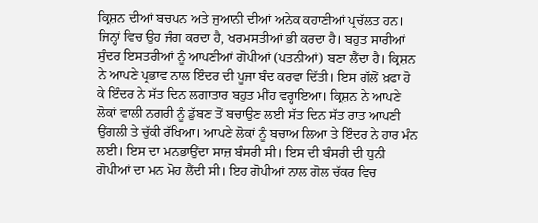ਕ੍ਰਿਸ਼ਨ ਦੀਆਂ ਬਚਪਨ ਅਤੇ ਜੁਆਨੀ ਦੀਆਂ ਅਨੇਕ ਕਹਾਣੀਆਂ ਪ੍ਰਚੱਲਤ ਹਨ। ਜਿਨ੍ਹਾਂ ਵਿਚ ਉਹ ਜੰਗ ਕਰਦਾ ਹੈ, ਖਰਮਸਤੀਆਂ ਭੀ ਕਰਦਾ ਹੈ। ਬਹੁਤ ਸਾਰੀਆਂ ਸੁੰਦਰ ਇਸਤਰੀਆਂ ਨੂੰ ਆਪਣੀਆਂ ਗੋਪੀਆਂ (ਪਤਨੀਆਂ) ਬਣਾ ਲੈਂਦਾ ਹੈ। ਕ੍ਰਿਸ਼ਨ ਨੇ ਆਪਣੇ ਪ੍ਰਭਾਵ ਨਾਲ ਇੰਦਰ ਦੀ ਪੂਜਾ ਬੰਦ ਕਰਵਾ ਦਿੱਤੀ। ਇਸ ਗੱਲੋਂ ਖ਼ਫਾ ਹੋ ਕੇ ਇੰਦਰ ਨੇ ਸੱਤ ਦਿਨ ਲਗਾਤਾਰ ਬਹੁਤ ਮੀਂਹ ਵਰ੍ਹਾਇਆ। ਕ੍ਰਿਸ਼ਨ ਨੇ ਆਪਣੇ ਲੋਕਾਂ ਵਾਲੀ ਨਗਰੀ ਨੂੰ ਡੁੱਬਣ ਤੋਂ ਬਚਾਉਣ ਲਈ ਸੱਤ ਦਿਨ ਸੱਤ ਰਾਤ ਆਪਣੀ ਉਂਗਲੀ ਤੇ ਚੁੱਕੀ ਰੱਖਿਆ। ਆਪਣੇ ਲੋਕਾਂ ਨੂੰ ਬਚਾਅ ਲਿਆ ਤੇ ਇੰਦਰ ਨੇ ਹਾਰ ਮੰਨ ਲਈ। ਇਸ ਦਾ ਮਨਭਾਉਂਦਾ ਸਾਜ਼ ਬੰਸਰੀ ਸੀ। ਇਸ ਦੀ ਬੰਸਰੀ ਦੀ ਧੁਨੀ ਗੋਪੀਆਂ ਦਾ ਮਨ ਮੋਹ ਲੈਂਦੀ ਸੀ। ਇਹ ਗੋਪੀਆਂ ਨਾਲ ਗੋਲ ਚੱਕਰ ਵਿਚ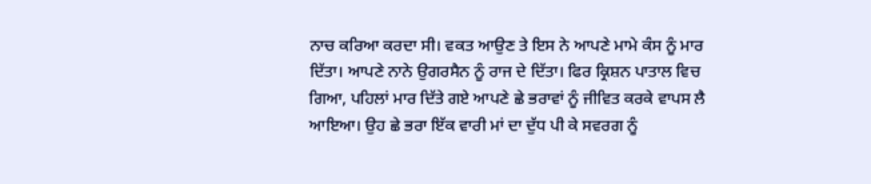ਨਾਚ ਕਰਿਆ ਕਰਦਾ ਸੀ। ਵਕਤ ਆਉਣ ਤੇ ਇਸ ਨੇ ਆਪਣੇ ਮਾਮੇ ਕੰਸ ਨੂੰ ਮਾਰ ਦਿੱਤਾ। ਆਪਣੇ ਨਾਨੇ ਉਗਰਸੈਨ ਨੂੰ ਰਾਜ ਦੇ ਦਿੱਤਾ। ਫਿਰ ਕ੍ਰਿਸ਼ਨ ਪਾਤਾਲ ਵਿਚ ਗਿਆ, ਪਹਿਲਾਂ ਮਾਰ ਦਿੱਤੇ ਗਏ ਆਪਣੇ ਛੇ ਭਰਾਵਾਂ ਨੂੰ ਜੀਵਿਤ ਕਰਕੇ ਵਾਪਸ ਲੈ ਆਇਆ। ਉਹ ਛੇ ਭਰਾ ਇੱਕ ਵਾਰੀ ਮਾਂ ਦਾ ਦੁੱਧ ਪੀ ਕੇ ਸਵਰਗ ਨੂੰ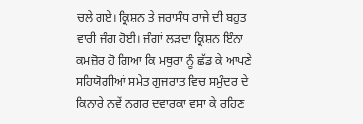ਚਲੇ ਗਏ। ਕ੍ਰਿਸ਼ਨ ਤੇ ਜਰਾਸੰਧ ਰਾਜੇ ਦੀ ਬਹੁਤ ਵਾਰੀ ਜੰਗ ਹੋਈ। ਜੰਗਾਂ ਲੜਦਾ ਕ੍ਰਿਸ਼ਨ ਇੰਨਾ ਕਮਜ਼ੋਰ ਹੋ ਗਿਆ ਕਿ ਮਥੁਰਾ ਨੂੰ ਛੱਡ ਕੇ ਆਪਣੇ ਸਹਿਯੋਗੀਆਂ ਸਮੇਤ ਗੁਜਰਾਤ ਵਿਚ ਸਮੁੰਦਰ ਦੇ ਕਿਨਾਰੇ ਨਵੇਂ ਨਗਰ ਦਵਾਰਕਾ ਵਸਾ ਕੇ ਰਹਿਣ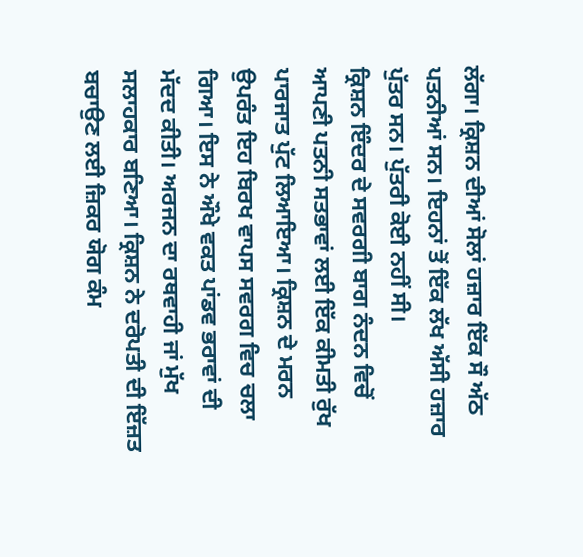ਲੱਗਾ। ਕ੍ਰਿਸ਼ਨ ਦੀਆਂ ਸੋਲਾਂ ਹਜ਼ਾਰ ਇੱਕ ਸੌ ਅੱਠ ਪਤਨੀਆਂ ਸਨ। ਇਹਨਾਂ ਤੋਂ ਇੱਕ ਲੱਖ ਅੱਸੀ ਹਜ਼ਾਰ ਪੁੱਤਰ ਸਨ। ਪੁੱਤਰੀ ਕੋਈ ਨਹੀਂ ਸੀ।
ਕ੍ਰਿਸ਼ਨ ਇੰਦਰ ਦੇ ਸਵਰਗੀ ਬਾਗ ਨੰਦਨ ਵਿਚੋਂ ਆਪਣੀ ਪਤਨੀ ਸਤਭਾਵਾਂ ਲਈ ਇੱਕ ਕੀਮਤੀ ਰੁੱਖ ਪਾਰਜਾਤ ਪੁੱਟ ਲਿਆਇਆ। ਕ੍ਰਿਸ਼ਨ ਦੇ ਮਰਨ ਉਪਰੰਤ ਇਹ ਬਿਰਖ ਵਾਪਸ ਸਵਰਗ ਵਿਚ ਚਲਾ ਗਿਆ। ਇਸ ਨੇ ਔਖੇ ਵਕਤ ਪਾਂਡਵ ਭਰਾਵਾਂ ਦੀ ਮੱਦਦ ਕੀਤੀ। ਅਰਜਨ ਦਾ ਰਥਵਾਹੀ ਜਾਂ ਮੁੱਖ ਸਲਾਹਕਾਰ ਬਣਿਆ। ਕ੍ਰਿਸ਼ਨ ਨੇ ਦਰੋਪਤੀ ਦੀ ਇੱਜ਼ਤ ਬਚਾਉਣ ਲਈ ਜ਼ਿਕਰ ਯੋਗ ਕੰਮ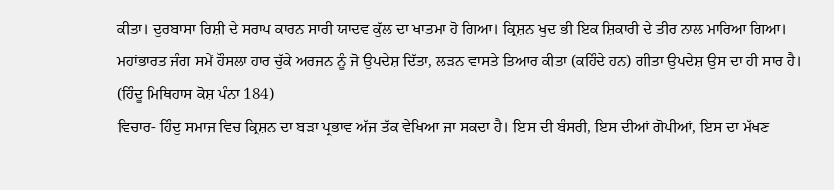ਕੀਤਾ। ਦੁਰਬਾਸਾ ਰਿਸ਼ੀ ਦੇ ਸਰਾਪ ਕਾਰਨ ਸਾਰੀ ਯਾਦਵ ਕੁੱਲ ਦਾ ਖਾਤਮਾ ਹੋ ਗਿਆ। ਕ੍ਰਿਸ਼ਨ ਖੁਦ ਭੀ ਇਕ ਸ਼ਿਕਾਰੀ ਦੇ ਤੀਰ ਨਾਲ ਮਾਰਿਆ ਗਿਆ। ਮਹਾਂਭਾਰਤ ਜੰਗ ਸਮੇਂ ਹੌਸਲਾ ਹਾਰ ਚੁੱਕੇ ਅਰਜਨ ਨੂੰ ਜੋ ਉਪਦੇਸ਼ ਦਿੱਤਾ, ਲੜਨ ਵਾਸਤੇ ਤਿਆਰ ਕੀਤਾ (ਕਹਿੰਦੇ ਹਨ) ਗੀਤਾ ਉਪਦੇਸ਼ ਉਸ ਦਾ ਹੀ ਸਾਰ ਹੈ। (ਹਿੰਦੂ ਮਿਥਿਹਾਸ ਕੋਸ਼ ਪੰਨਾ 184)
ਵਿਚਾਰ- ਹਿੰਦੁ ਸਮਾਜ ਵਿਚ ਕ੍ਰਿਸ਼ਨ ਦਾ ਬੜਾ ਪ੍ਰਭਾਵ ਅੱਜ ਤੱਕ ਵੇਖਿਆ ਜਾ ਸਕਦਾ ਹੈ। ਇਸ ਦੀ ਬੰਸਰੀ, ਇਸ ਦੀਆਂ ਗੋਪੀਆਂ, ਇਸ ਦਾ ਮੱਖਣ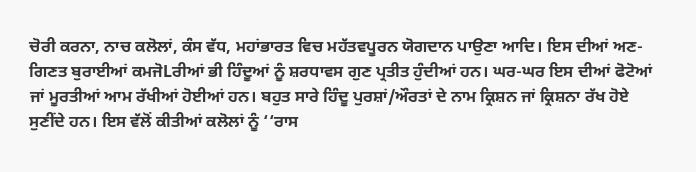ਚੋਰੀ ਕਰਨਾ, ਨਾਚ ਕਲੋਲਾਂ, ਕੰਸ ਵੱਧ, ਮਹਾਂਭਾਰਤ ਵਿਚ ਮਹੱਤਵਪੂਰਨ ਯੋਗਦਾਨ ਪਾਉਣਾ ਆਦਿ। ਇਸ ਦੀਆਂ ਅਣ-ਗਿਣਤ ਬੁਰਾਈਆਂ ਕਮਜੋLਰੀਆਂ ਭੀ ਹਿੰਦੂਆਂ ਨੂੰ ਸ਼ਰਧਾਵਸ ਗੁਣ ਪ੍ਰਤੀਤ ਹੁੰਦੀਆਂ ਹਨ। ਘਰ-ਘਰ ਇਸ ਦੀਆਂ ਫੋਟੋਆਂ ਜਾਂ ਮੂਰਤੀਆਂ ਆਮ ਰੱਖੀਆਂ ਹੋਈਆਂ ਹਨ। ਬਹੁਤ ਸਾਰੇ ਹਿੰਦੂ ਪੁਰਸ਼ਾਂ/ਔਰਤਾਂ ਦੇ ਨਾਮ ਕ੍ਰਿਸ਼ਨ ਜਾਂ ਕ੍ਰਿਸ਼ਨਾ ਰੱਖ ਹੋਏ ਸੁਣੀਂਦੇ ਹਨ। ਇਸ ਵੱਲੋਂ ਕੀਤੀਆਂ ਕਲੋਲਾਂ ਨੂੰ ‘‘ਰਾਸ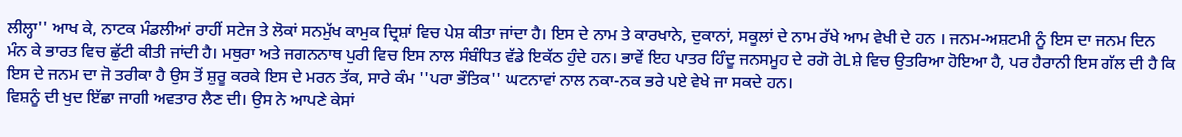ਲੀਲ੍ਹਾ'' ਆਖ ਕੇ, ਨਾਟਕ ਮੰਡਲੀਆਂ ਰਾਹੀਂ ਸਟੇਜ ਤੇ ਲੋਕਾਂ ਸਨਮੁੱਖ ਕਾਮੁਕ ਦ੍ਰਿਸ਼ਾਂ ਵਿਚ ਪੇਸ਼ ਕੀਤਾ ਜਾਂਦਾ ਹੈ। ਇਸ ਦੇ ਨਾਮ ਤੇ ਕਾਰਖਾਨੇ, ਦੁਕਾਨਾਂ, ਸਕੂਲਾਂ ਦੇ ਨਾਮ ਰੱਖੇ ਆਮ ਵੇਖੀ ਦੇ ਹਨ । ਜਨਮ-ਅਸ਼ਟਮੀ ਨੂੰ ਇਸ ਦਾ ਜਨਮ ਦਿਨ ਮੰਨ ਕੇ ਭਾਰਤ ਵਿਚ ਛੁੱਟੀ ਕੀਤੀ ਜਾਂਦੀ ਹੈ। ਮਥੁਰਾ ਅਤੇ ਜਗਨਨਾਥ ਪੁਰੀ ਵਿਚ ਇਸ ਨਾਲ ਸੰਬੰਧਿਤ ਵੱਡੇ ਇਕੱਠ ਹੁੰਦੇ ਹਨ। ਭਾਵੇਂ ਇਹ ਪਾਤਰ ਹਿੰਦੂ ਜਨਸਮੂਹ ਦੇ ਰਗੋ ਰੇLਸ਼ੇ ਵਿਚ ਉਤਰਿਆ ਹੋਇਆ ਹੈ, ਪਰ ਹੈਰਾਨੀ ਇਸ ਗੱਲ ਦੀ ਹੈ ਕਿ ਇਸ ਦੇ ਜਨਮ ਦਾ ਜੋ ਤਰੀਕਾ ਹੈ ਉਸ ਤੋਂ ਸ਼ੁਰੂ ਕਰਕੇ ਇਸ ਦੇ ਮਰਨ ਤੱਕ, ਸਾਰੇ ਕੰਮ ''ਪਰਾ ਭੌਤਿਕ'' ਘਟਨਾਵਾਂ ਨਾਲ ਨਕਾ-ਨਕ ਭਰੇ ਪਏ ਵੇਖੇ ਜਾ ਸਕਦੇ ਹਨ।
ਵਿਸ਼ਨੂੰ ਦੀ ਖੁਦ ਇੱਛਾ ਜਾਗੀ ਅਵਤਾਰ ਲੈਣ ਦੀ। ਉਸ ਨੇ ਆਪਣੇ ਕੇਸਾਂ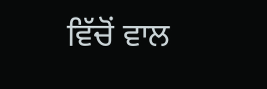ਵਿੱਚੋਂ ਵਾਲ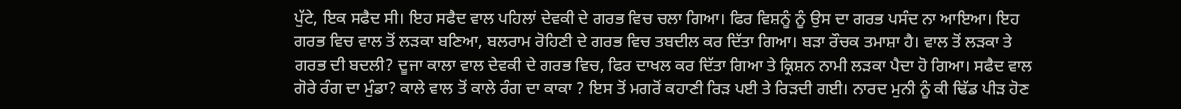ਪੁੱਟੇ, ਇਕ ਸਫੈਦ ਸੀ। ਇਹ ਸਫੈਦ ਵਾਲ ਪਹਿਲਾਂ ਦੇਵਕੀ ਦੇ ਗਰਭ ਵਿਚ ਚਲਾ ਗਿਆ। ਫਿਰ ਵਿਸ਼ਨੂੰ ਨੂੰ ਉਸ ਦਾ ਗਰਭ ਪਸੰਦ ਨਾ ਆਇਆ। ਇਹ ਗਰਭ ਵਿਚ ਵਾਲ ਤੋਂ ਲੜਕਾ ਬਣਿਆ, ਬਲਰਾਮ ਰੋਹਿਣੀ ਦੇ ਗਰਭ ਵਿਚ ਤਬਦੀਲ ਕਰ ਦਿੱਤਾ ਗਿਆ। ਬੜਾ ਰੌਚਕ ਤਮਾਸ਼ਾ ਹੈ। ਵਾਲ ਤੋਂ ਲੜਕਾ ਤੇ ਗਰਭ ਦੀ ਬਦਲੀ? ਦੂਜਾ ਕਾਲਾ ਵਾਲ ਦੇਵਕੀ ਦੇ ਗਰਭ ਵਿਚ, ਫਿਰ ਦਾਖਲ ਕਰ ਦਿੱਤਾ ਗਿਆ ਤੇ ਕ੍ਰਿਸ਼ਨ ਨਾਮੀ ਲੜਕਾ ਪੈਦਾ ਹੋ ਗਿਆ। ਸਫੈਦ ਵਾਲ ਗੋਰੇ ਰੰਗ ਦਾ ਮੁੰਡਾ? ਕਾਲੇ ਵਾਲ ਤੋਂ ਕਾਲੇ ਰੰਗ ਦਾ ਕਾਕਾ ? ਇਸ ਤੋਂ ਮਗਰੋਂ ਕਹਾਣੀ ਰਿੜ ਪਈ ਤੇ ਰਿੜਦੀ ਗਈ। ਨਾਰਦ ਮੁਨੀ ਨੂੰ ਕੀ ਢਿੱਡ ਪੀੜ ਹੋਣ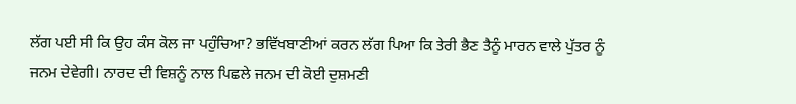ਲੱਗ ਪਈ ਸੀ ਕਿ ਉਹ ਕੰਸ ਕੋਲ ਜਾ ਪਹੁੰਚਿਆ? ਭਵਿੱਖਬਾਣੀਆਂ ਕਰਨ ਲੱਗ ਪਿਆ ਕਿ ਤੇਰੀ ਭੈਣ ਤੈਨੂੰ ਮਾਰਨ ਵਾਲੇ ਪੁੱਤਰ ਨੂੰ ਜਨਮ ਦੇਵੇਗੀ। ਨਾਰਦ ਦੀ ਵਿਸ਼ਨੂੰ ਨਾਲ ਪਿਛਲੇ ਜਨਮ ਦੀ ਕੋਈ ਦੁਸ਼ਮਣੀ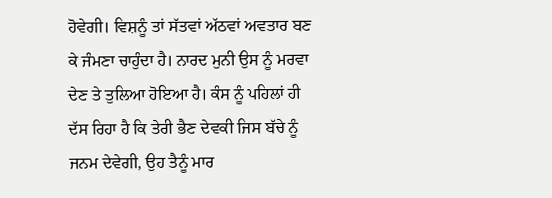ਹੋਵੇਗੀ। ਵਿਸ਼ਨੂੰ ਤਾਂ ਸੱਤਵਾਂ ਅੱਠਵਾਂ ਅਵਤਾਰ ਬਣ ਕੇ ਜੰਮਣਾ ਚਾਹੁੰਦਾ ਹੈ। ਨਾਰਦ ਮੁਨੀ ਉਸ ਨੂੰ ਮਰਵਾ ਦੇਣ ਤੇ ਤੁਲਿਆ ਹੋਇਆ ਹੈ। ਕੰਸ ਨੂੰ ਪਹਿਲਾਂ ਹੀ ਦੱਸ ਰਿਹਾ ਹੈ ਕਿ ਤੇਰੀ ਭੈਣ ਦੇਵਕੀ ਜਿਸ ਬੱਚੇ ਨੂੰ ਜਨਮ ਦੇਵੇਗੀ, ਉਹ ਤੈਨੂੰ ਮਾਰ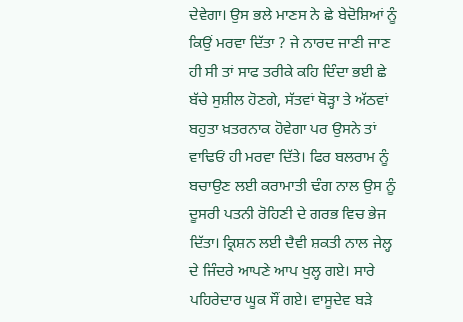ਦੇਵੇਗਾ। ਉਸ ਭਲੇ ਮਾਣਸ ਨੇ ਛੇ ਬੇਦੋਸ਼ਿਆਂ ਨੂੰ ਕਿਉਂ ਮਰਵਾ ਦਿੱਤਾ ? ਜੇ ਨਾਰਦ ਜਾਣੀ ਜਾਣ ਹੀ ਸੀ ਤਾਂ ਸਾਫ ਤਰੀਕੇ ਕਹਿ ਦਿੰਦਾ ਭਈ ਛੇ ਬੱਚੇ ਸੁਸ਼ੀਲ ਹੋਣਗੇ, ਸੱਤਵਾਂ ਥੋੜ੍ਹਾ ਤੇ ਅੱਠਵਾਂ ਬਹੁਤਾ ਖ਼ਤਰਨਾਕ ਹੋਵੇਗਾ ਪਰ ਉਸਨੇ ਤਾਂ ਵਾਢਿਓਂ ਹੀ ਮਰਵਾ ਦਿੱਤੇ। ਫਿਰ ਬਲਰਾਮ ਨੂੰ ਬਚਾਉਣ ਲਈ ਕਰਾਮਾਤੀ ਢੰਗ ਨਾਲ ਉਸ ਨੂੰ ਦੂਸਰੀ ਪਤਨੀ ਰੋਹਿਣੀ ਦੇ ਗਰਭ ਵਿਚ ਭੇਜ ਦਿੱਤਾ। ਕ੍ਰਿਸ਼ਨ ਲਈ ਦੈਵੀ ਸ਼ਕਤੀ ਨਾਲ ਜੇਲ੍ਹ ਦੇ ਜਿੰਦਰੇ ਆਪਣੇ ਆਪ ਖੁਲ੍ਹ ਗਏ। ਸਾਰੇ ਪਹਿਰੇਦਾਰ ਘੂਕ ਸੌਂ ਗਏ। ਵਾਸੂਦੇਵ ਬੜੇ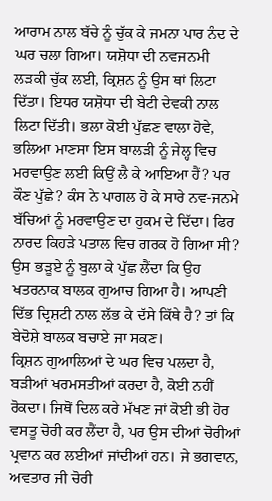ਆਰਾਮ ਨਾਲ ਬੱਚੇ ਨੂੰ ਚੁੱਕ ਕੇ ਜਮਨਾ ਪਾਰ ਨੰਦ ਦੇ ਘਰ ਚਲਾ ਗਿਆ। ਯਸ਼ੋਧਾ ਦੀ ਨਵਜਨਮੀ ਲੜਕੀ ਚੁੱਕ ਲਈ, ਕ੍ਰਿਸ਼ਨ ਨੂੰ ਉਸ ਥਾਂ ਲਿਟਾ ਦਿੱਤਾ। ਇਧਰ ਯਸ਼ੋਧਾ ਦੀ ਬੇਟੀ ਦੇਵਕੀ ਨਾਲ ਲਿਟਾ ਦਿੱਤੀ। ਭਲਾ ਕੋਈ ਪੁੱਛਣ ਵਾਲਾ ਹੋਵੇ, ਭਲਿਆ ਮਾਣਸਾ ਇਸ ਬਾਲੜੀ ਨੂੰ ਜੇਲ੍ਹ ਵਿਚ ਮਰਵਾਉਣ ਲਈ ਕਿਉਂ ਲੈ ਕੇ ਆਇਆ ਹੈਂ? ਪਰ ਕੌਣ ਪੁੱਛੇ? ਕੰਸ ਨੇ ਪਾਗਲ ਹੋ ਕੇ ਸਾਰੇ ਨਵ-ਜਨਮੇ ਬੱਚਿਆਂ ਨੂੰ ਮਰਵਾਉਣ ਦਾ ਹੁਕਮ ਦੇ ਦਿੱਦਾ। ਫਿਰ ਨਾਰਦ ਕਿਹੜੇ ਪਤਾਲ ਵਿਚ ਗਰਕ ਹੋ ਗਿਆ ਸੀ? ਉਸ ਭੜੂਏ ਨੂੰ ਬੁਲਾ ਕੇ ਪੁੱਛ ਲੈਂਦਾ ਕਿ ਉਹ ਖਤਰਨਾਕ ਬਾਲਕ ਗੁਆਚ ਗਿਆ ਹੈ। ਆਪਣੀ ਦਿੱਭ ਦ੍ਰਿਸ਼ਟੀ ਨਾਲ ਲੱਭ ਕੇ ਦੱਸੇ ਕਿੱਥੇ ਹੈ? ਤਾਂ ਕਿ ਬੇਦੋਸ਼ੇ ਬਾਲਕ ਬਚਾਏ ਜਾ ਸਕਣ।
ਕ੍ਰਿਸ਼ਨ ਗੁਆਲਿਆਂ ਦੇ ਘਰ ਵਿਚ ਪਲਦਾ ਹੈ, ਬੜੀਆਂ ਖਰਮਸਤੀਆਂ ਕਰਦਾ ਹੈ, ਕੋਈ ਨਹੀਂ ਰੋਕਦਾ। ਜਿਥੋਂ ਦਿਲ ਕਰੇ ਮੱਖਣ ਜਾਂ ਕੋਈ ਭੀ ਹੋਰ ਵਸਤੂ ਚੋਰੀ ਕਰ ਲੈਂਦਾ ਹੈ, ਪਰ ਉਸ ਦੀਆਂ ਚੋਰੀਆਂ ਪ੍ਰਵਾਨ ਕਰ ਲਈਆਂ ਜਾਂਦੀਆਂ ਹਨ। ਜੇ ਭਗਵਾਨ, ਅਵਤਾਰ ਜੀ ਚੋਰੀ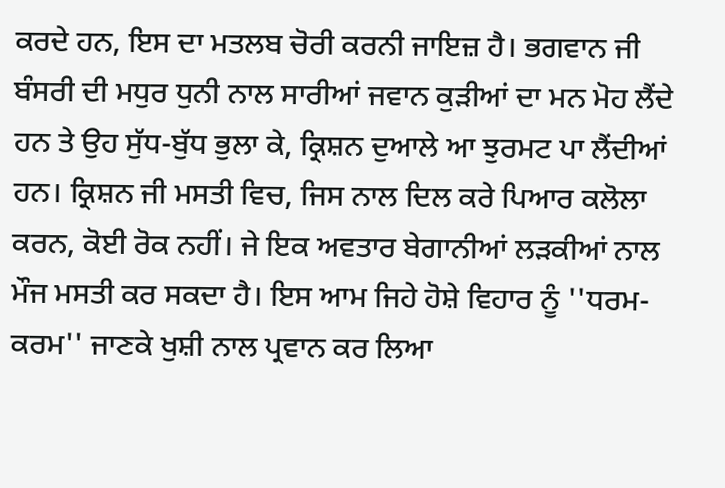ਕਰਦੇ ਹਨ, ਇਸ ਦਾ ਮਤਲਬ ਚੋਰੀ ਕਰਨੀ ਜਾਇਜ਼ ਹੈ। ਭਗਵਾਨ ਜੀ ਬੰਸਰੀ ਦੀ ਮਧੁਰ ਧੁਨੀ ਨਾਲ ਸਾਰੀਆਂ ਜਵਾਨ ਕੁੜੀਆਂ ਦਾ ਮਨ ਮੋਹ ਲੈਂਦੇ ਹਨ ਤੇ ਉਹ ਸੁੱਧ-ਬੁੱਧ ਭੁਲਾ ਕੇ, ਕ੍ਰਿਸ਼ਨ ਦੁਆਲੇ ਆ ਝੁਰਮਟ ਪਾ ਲੈਂਦੀਆਂ ਹਨ। ਕ੍ਰਿਸ਼ਨ ਜੀ ਮਸਤੀ ਵਿਚ, ਜਿਸ ਨਾਲ ਦਿਲ ਕਰੇ ਪਿਆਰ ਕਲੋਲਾ ਕਰਨ, ਕੋਈ ਰੋਕ ਨਹੀਂ। ਜੇ ਇਕ ਅਵਤਾਰ ਬੇਗਾਨੀਆਂ ਲੜਕੀਆਂ ਨਾਲ ਮੌਜ ਮਸਤੀ ਕਰ ਸਕਦਾ ਹੈ। ਇਸ ਆਮ ਜਿਹੇ ਹੋਸ਼ੇ ਵਿਹਾਰ ਨੂੰ ''ਧਰਮ-ਕਰਮ'' ਜਾਣਕੇ ਖੁਸ਼ੀ ਨਾਲ ਪ੍ਰਵਾਨ ਕਰ ਲਿਆ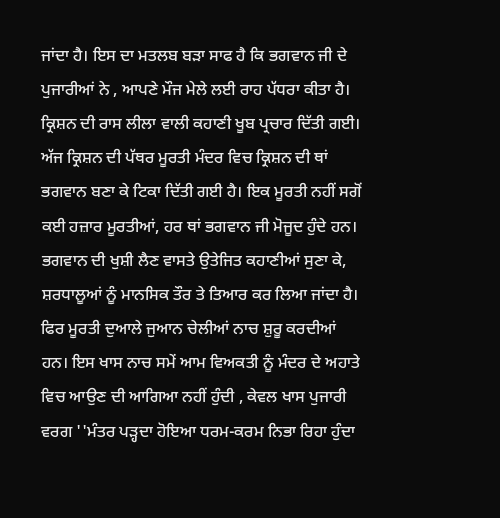ਜਾਂਦਾ ਹੈ। ਇਸ ਦਾ ਮਤਲਬ ਬੜਾ ਸਾਫ ਹੈ ਕਿ ਭਗਵਾਨ ਜੀ ਦੇ ਪੁਜਾਰੀਆਂ ਨੇ , ਆਪਣੇ ਮੌਜ ਮੇਲੇ ਲਈ ਰਾਹ ਪੱਧਰਾ ਕੀਤਾ ਹੈ। ਕ੍ਰਿਸ਼ਨ ਦੀ ਰਾਸ ਲੀਲਾ ਵਾਲੀ ਕਹਾਣੀ ਖੂਬ ਪ੍ਰਚਾਰ ਦਿੱਤੀ ਗਈ। ਅੱਜ ਕ੍ਰਿਸ਼ਨ ਦੀ ਪੱਥਰ ਮੂਰਤੀ ਮੰਦਰ ਵਿਚ ਕ੍ਰਿਸ਼ਨ ਦੀ ਥਾਂ ਭਗਵਾਨ ਬਣਾ ਕੇ ਟਿਕਾ ਦਿੱਤੀ ਗਈ ਹੈ। ਇਕ ਮੂਰਤੀ ਨਹੀਂ ਸਗੋਂ ਕਈ ਹਜ਼ਾਰ ਮੂਰਤੀਆਂ, ਹਰ ਥਾਂ ਭਗਵਾਨ ਜੀ ਮੋਜੂਦ ਹੁੰਦੇ ਹਨ। ਭਗਵਾਨ ਦੀ ਖੁਸ਼ੀ ਲੈਣ ਵਾਸਤੇ ਉਤੇਜਿਤ ਕਹਾਣੀਆਂ ਸੁਣਾ ਕੇ, ਸ਼ਰਧਾਲੂਆਂ ਨੂੰ ਮਾਨਸਿਕ ਤੌਰ ਤੇ ਤਿਆਰ ਕਰ ਲਿਆ ਜਾਂਦਾ ਹੈ। ਫਿਰ ਮੂਰਤੀ ਦੁਆਲੇ ਜੁਆਨ ਚੇਲੀਆਂ ਨਾਚ ਸ਼ੁਰੂ ਕਰਦੀਆਂ ਹਨ। ਇਸ ਖਾਸ ਨਾਚ ਸਮੇਂ ਆਮ ਵਿਅਕਤੀ ਨੂੰ ਮੰਦਰ ਦੇ ਅਹਾਤੇ ਵਿਚ ਆਉਣ ਦੀ ਆਗਿਆ ਨਹੀਂ ਹੁੰਦੀ , ਕੇਵਲ ਖਾਸ ਪੁਜਾਰੀ ਵਰਗ ''ਮੰਤਰ ਪੜ੍ਹਦਾ ਹੋਇਆ ਧਰਮ-ਕਰਮ ਨਿਭਾ ਰਿਹਾ ਹੁੰਦਾ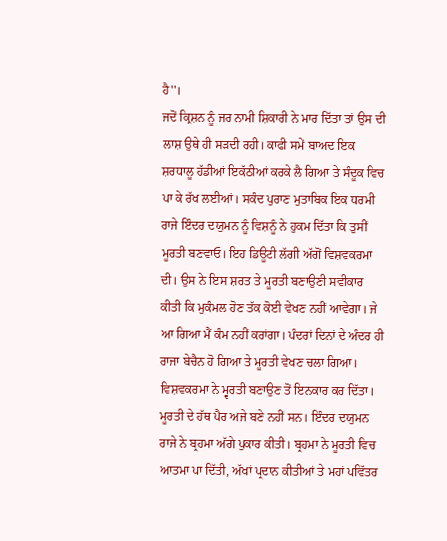ਹੈ''।
ਜਦੋਂ ਕ੍ਰਿਸ਼ਨ ਨੂੰ ਜਰ ਨਾਮੀ ਸ਼ਿਕਾਰੀ ਨੇ ਮਾਰ ਦਿੱਤਾ ਤਾਂ ਉਸ ਦੀ ਲਾਸ਼ ਉਥੇ ਹੀ ਸੜਦੀ ਰਹੀ। ਕਾਫੀ ਸਮੇਂ ਬਾਅਦ ਇਕ ਸ਼ਰਧਾਲੂ ਹੱਡੀਆਂ ਇਕੱਠੀਆਂ ਕਰਕੇ ਲੈ ਗਿਆ ਤੇ ਸੰਦੂਕ ਵਿਚ ਪਾ ਕੇ ਰੱਖ ਲਈਆਂ। ਸਕੰਦ ਪੁਰਾਣ ਮੁਤਾਬਿਕ ਇਕ ਧਰਮੀ ਰਾਜੇ ਇੰਦਰ ਦਯੁਮਨ ਨੂੰ ਵਿਸ਼ਨੂੰ ਨੇ ਹੁਕਮ ਦਿੱਤਾ ਕਿ ਤੁਸੀਂ ਮੂਰਤੀ ਬਣਵਾਓ। ਇਹ ਡਿਊਟੀ ਲੱਗੀ ਅੱਗੋਂ ਵਿਸ਼ਵਕਰਮਾ ਦੀ। ਉਸ ਨੇ ਇਸ ਸ਼ਰਤ ਤੇ ਮੂਰਤੀ ਬਣਾਉਣੀ ਸਵੀਕਾਰ ਕੀਤੀ ਕਿ ਮੁਕੰਮਲ ਹੋਣ ਤੱਕ ਕੋਈ ਵੇਖਣ ਨਹੀਂ ਆਵੇਗਾ। ਜੇ ਆ ਗਿਆ ਮੈਂ ਕੰਮ ਨਹੀਂ ਕਰਾਂਗਾ। ਪੰਦਰਾਂ ਦਿਨਾਂ ਦੇ ਅੰਦਰ ਹੀ ਰਾਜਾ ਬੇਚੈਨ ਹੋ ਗਿਆ ਤੇ ਮੂਰਤੀ ਵੇਖਣ ਚਲਾ ਗਿਆ। ਵਿਸ਼ਵਕਰਮਾ ਨੇ ਮ੍ਵਰਤੀ ਬਣਾਉਣ ਤੋਂ ਇਨਕਾਰ ਕਰ ਦਿੱਤਾ। ਮੂਰਤੀ ਦੇ ਹੱਥ ਪੈਰ ਅਜੇ ਬਣੇ ਨਹੀਂ ਸਨ। ਇੰਦਰ ਦਯੁਮਨ ਰਾਜੇ ਨੇ ਬ੍ਰਹਮਾ ਅੱਗੇ ਪੁਕਾਰ ਕੀਤੀ। ਬ੍ਰਹਮਾ ਨੇ ਮੂਰਤੀ ਵਿਚ ਆਤਮਾ ਪਾ ਦਿੱਤੀ, ਅੱਖਾਂ ਪ੍ਰਦਾਨ ਕੀਤੀਆਂ ਤੇ ਮਹਾਂ ਪਵਿੱਤਰ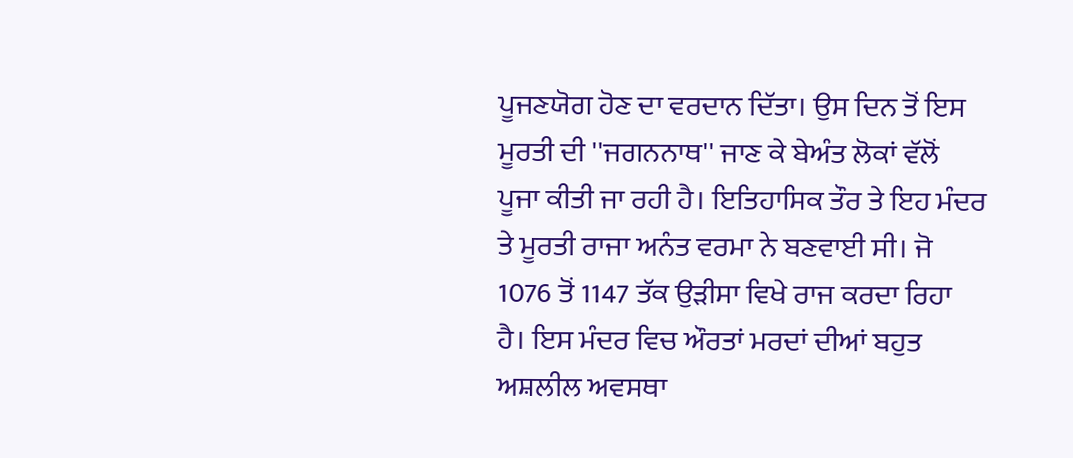ਪੂਜਣਯੋਗ ਹੋਣ ਦਾ ਵਰਦਾਨ ਦਿੱਤਾ। ਉਸ ਦਿਨ ਤੋਂ ਇਸ ਮੂਰਤੀ ਦੀ ''ਜਗਨਨਾਥ'' ਜਾਣ ਕੇ ਬੇਅੰਤ ਲੋਕਾਂ ਵੱਲੋਂ ਪੂਜਾ ਕੀਤੀ ਜਾ ਰਹੀ ਹੈ। ਇਤਿਹਾਸਿਕ ਤੌਰ ਤੇ ਇਹ ਮੰਦਰ ਤੇ ਮੂਰਤੀ ਰਾਜਾ ਅਨੰਤ ਵਰਮਾ ਨੇ ਬਣਵਾਈ ਸੀ। ਜੋ 1076 ਤੋਂ 1147 ਤੱਕ ਉੜੀਸਾ ਵਿਖੇ ਰਾਜ ਕਰਦਾ ਰਿਹਾ ਹੈ। ਇਸ ਮੰਦਰ ਵਿਚ ਔਰਤਾਂ ਮਰਦਾਂ ਦੀਆਂ ਬਹੁਤ ਅਸ਼ਲੀਲ ਅਵਸਥਾ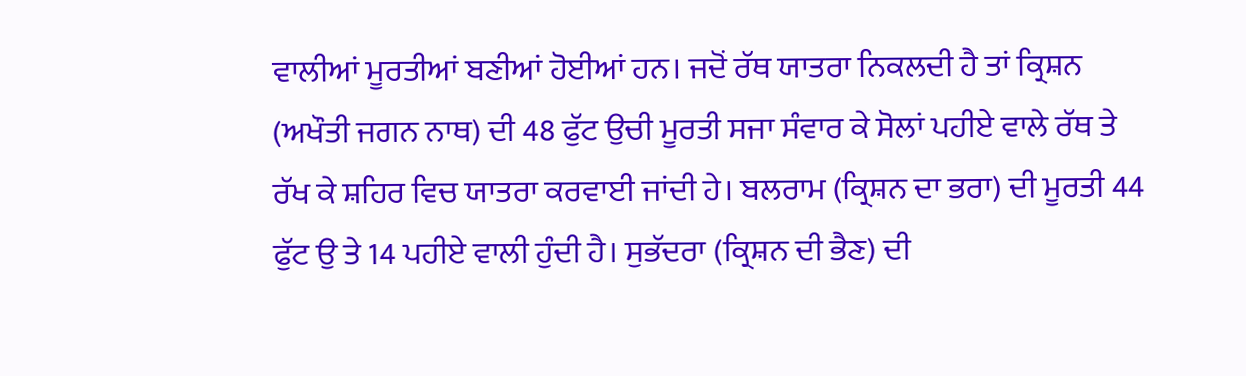ਵਾਲੀਆਂ ਮੂਰਤੀਆਂ ਬਣੀਆਂ ਹੋਈਆਂ ਹਨ। ਜਦੋਂ ਰੱਥ ਯਾਤਰਾ ਨਿਕਲਦੀ ਹੈ ਤਾਂ ਕ੍ਰਿਸ਼ਨ (ਅਖੌਤੀ ਜਗਨ ਨਾਥ) ਦੀ 48 ਫੁੱਟ ਉਚੀ ਮੂਰਤੀ ਸਜਾ ਸੰਵਾਰ ਕੇ ਸੋਲਾਂ ਪਹੀਏ ਵਾਲੇ ਰੱਥ ਤੇ ਰੱਖ ਕੇ ਸ਼ਹਿਰ ਵਿਚ ਯਾਤਰਾ ਕਰਵਾਈ ਜਾਂਦੀ ਹੇ। ਬਲਰਾਮ (ਕ੍ਰਿਸ਼ਨ ਦਾ ਭਰਾ) ਦੀ ਮੂਰਤੀ 44 ਫੁੱਟ ਉ ਤੇ 14 ਪਹੀਏ ਵਾਲੀ ਹੁੰਦੀ ਹੈ। ਸੁਭੱਦਰਾ (ਕ੍ਰਿਸ਼ਨ ਦੀ ਭੈਣ) ਦੀ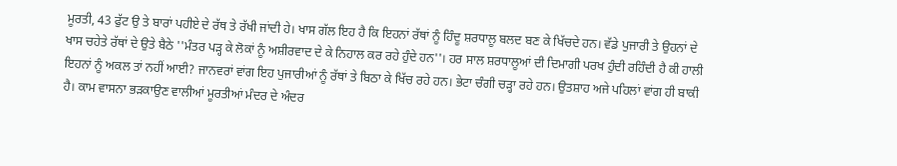ਮੂਰਤੀ, 43 ਫੁੱਟ ਉ ਤੇ ਬਾਰਾਂ ਪਹੀਏ ਦੇ ਰੱਥ ਤੇ ਰੱਖੀ ਜਾਂਦੀ ਹੇ। ਖਾਸ ਗੱਲ ਇਹ ਹੈ ਕਿ ਇਹਨਾਂ ਰੱਥਾਂ ਨੂੰ ਹਿੰਦੂ ਸ਼ਰਧਾਲੂ ਬਲਦ ਬਣ ਕੇ ਖਿੱਚਦੇ ਹਨ। ਵੱਡੇ ਪੁਜਾਰੀ ਤੇ ਉਹਨਾਂ ਦੇ ਖਾਸ ਚਹੇਤੇ ਰੱਥਾਂ ਦੇ ਉਤੇ ਬੈਠੇ ''ਮੰਤਰ ਪੜ੍ਹ ਕੇ ਲੋਕਾਂ ਨੂੰ ਅਸ਼ੀਰਵਾਦ ਦੇ ਕੇ ਨਿਹਾਲ ਕਰ ਰਹੇ ਹੁੰਦੇ ਹਨ''। ਹਰ ਸਾਲ ਸ਼ਰਧਾਲੂਆਂ ਦੀ ਦਿਮਾਗੀ ਪਰਖ ਹੁੰਦੀ ਰਹਿੰਦੀ ਹੈ ਕੀ ਹਾਲੀ ਇਹਨਾਂ ਨੂੰ ਅਕਲ ਤਾਂ ਨਹੀਂ ਆਈ? ਜਾਨਵਰਾਂ ਵਾਂਗ ਇਹ ਪੁਜਾਰੀਆਂ ਨੂੰ ਰੱਥਾਂ ਤੇ ਬਿਠਾ ਕੇ ਖਿੱਚ ਰਹੇ ਹਨ। ਭੇਟਾ ਚੰਗੀ ਚੜ੍ਹਾ ਰਹੇ ਹਨ। ਉਤਸ਼ਾਹ ਅਜੇ ਪਹਿਲਾਂ ਵਾਂਗ ਹੀ ਬਾਕੀ ਹੈ। ਕਾਮ ਵਾਸਨਾ ਭੜਕਾਉਣ ਵਾਲੀਆਂ ਮੂਰਤੀਆਂ ਮੰਦਰ ਦੇ ਅੰਦਰ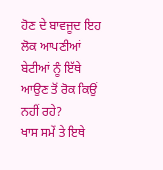ਹੋਣ ਦੇ ਬਾਵਜੂਦ ਇਹ ਲੋਕ ਆਪਣੀਆਂ ਬੇਟੀਆਂ ਨੂੰ ਇੱਥੇ ਆਉਣ ਤੋਂ ਰੋਕ ਕਿਉਂ ਨਹੀਂ ਰਹੇ?
ਖਾਸ ਸਮੇਂ ਤੇ ਇਥੇ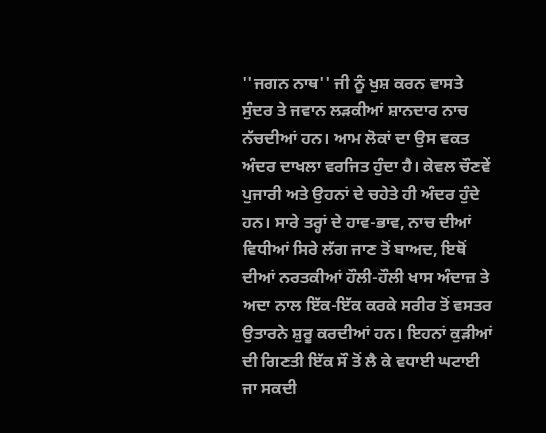''ਜਗਨ ਨਾਥ'' ਜੀ ਨੂੰ ਖੁਸ਼ ਕਰਨ ਵਾਸਤੇ ਸੁੰਦਰ ਤੇ ਜਵਾਨ ਲੜਕੀਆਂ ਸ਼ਾਨਦਾਰ ਨਾਚ ਨੱਚਦੀਆਂ ਹਨ। ਆਮ ਲੋਕਾਂ ਦਾ ਉਸ ਵਕਤ ਅੰਦਰ ਦਾਖਲਾ ਵਰਜਿਤ ਹੁੰਦਾ ਹੈ। ਕੇਵਲ ਚੌਣਵੇਂ ਪੁਜਾਰੀ ਅਤੇ ਉਹਨਾਂ ਦੇ ਚਹੇਤੇ ਹੀ ਅੰਦਰ ਹੁੰਦੇ ਹਨ। ਸਾਰੇ ਤਰ੍ਹਾਂ ਦੇ ਹਾਵ-ਭਾਵ, ਨਾਚ ਦੀਆਂ ਵਿਧੀਆਂ ਸਿਰੇ ਲੱਗ ਜਾਣ ਤੋਂ ਬਾਅਦ, ਇਥੋਂ ਦੀਆਂ ਨਰਤਕੀਆਂ ਹੌਲੀ-ਹੌਲੀ ਖਾਸ ਅੰਦਾਜ਼ ਤੇ ਅਦਾ ਨਾਲ ਇੱਕ-ਇੱਕ ਕਰਕੇ ਸਰੀਰ ਤੋਂ ਵਸਤਰ ਉਤਾਰਨੇ ਸ਼ੁਰੂ ਕਰਦੀਆਂ ਹਨ। ਇਹਨਾਂ ਕੁੜੀਆਂ ਦੀ ਗਿਣਤੀ ਇੱਕ ਸੌ ਤੋਂ ਲੈ ਕੇ ਵਧਾਈ ਘਟਾਈ ਜਾ ਸਕਦੀ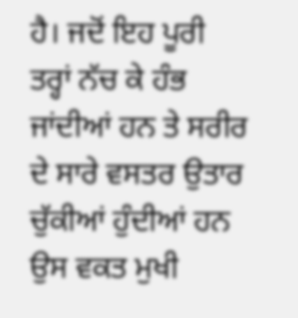ਹੈ। ਜਦੋਂ ਇਹ ਪੂਰੀ ਤਰ੍ਹਾਂ ਨੱਚ ਕੇ ਹੰਭ ਜਾਂਦੀਆਂ ਹਨ ਤੇ ਸਰੀਰ ਦੇ ਸਾਰੇ ਵਸਤਰ ਉਤਾਰ ਚੁੱਕੀਆਂ ਹੁੰਦੀਆਂ ਹਨ ਉਸ ਵਕਤ ਮੁਖੀ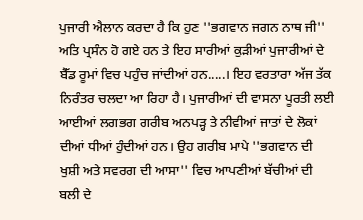ਪੁਜਾਰੀ ਐਲਾਨ ਕਰਦਾ ਹੈ ਕਿ ਹੁਣ ''ਭਗਵਾਨ ਜਗਨ ਨਾਥ ਜੀ'' ਅਤਿ ਪ੍ਰਸੰਨ ਹੋ ਗਏ ਹਨ ਤੇ ਇਹ ਸਾਰੀਆਂ ਕੁੜੀਆਂ ਪੁਜਾਰੀਆਂ ਦੇ ਬੈੱਡ ਰੂਮਾਂ ਵਿਚ ਪਹੁੰਚ ਜਾਂਦੀਆਂ ਹਨ.....। ਇਹ ਵਰਤਾਰਾ ਅੱਜ ਤੱਕ ਨਿਰੰਤਰ ਚਲਦਾ ਆ ਰਿਹਾ ਹੈ। ਪੁਜਾਰੀਆਂ ਦੀ ਵਾਸਨਾ ਪੂਰਤੀ ਲਈ ਆਈਆਂ ਲਗਭਗ ਗਰੀਬ ਅਨਪੜ੍ਹ ਤੇ ਨੀਵੀਆਂ ਜਾਤਾਂ ਦੇ ਲੋਕਾਂ ਦੀਆਂ ਧੀਆਂ ਹੁੰਦੀਆਂ ਹਨ। ਉਹ ਗਰੀਬ ਮਾਪੇ ''ਭਗਵਾਨ ਦੀ ਖੁਸ਼ੀ ਅਤੇ ਸਵਰਗ ਦੀ ਆਸਾ'' ਵਿਚ ਆਪਣੀਆਂ ਬੱਚੀਆਂ ਦੀ ਬਲੀ ਦੇ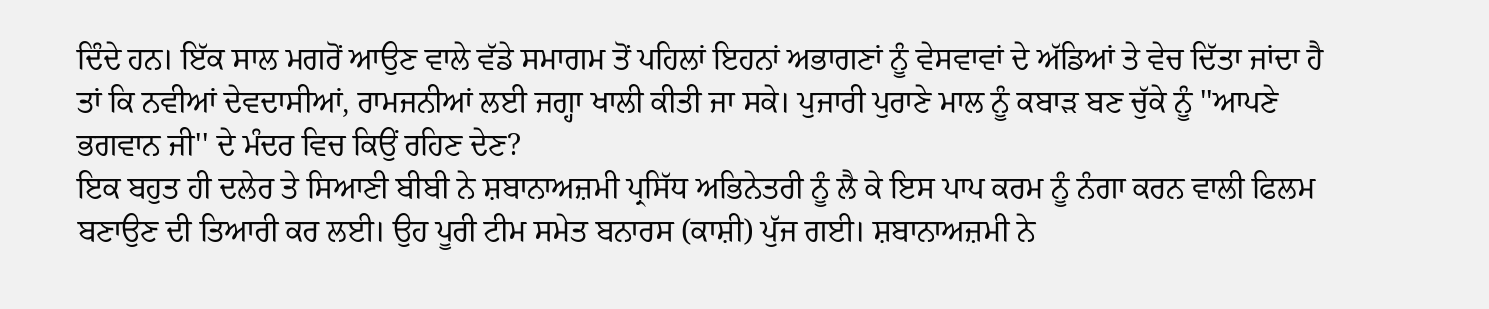ਦਿੰਦੇ ਹਨ। ਇੱਕ ਸਾਲ ਮਗਰੋਂ ਆਉਣ ਵਾਲੇ ਵੱਡੇ ਸਮਾਗਮ ਤੋਂ ਪਹਿਲਾਂ ਇਹਨਾਂ ਅਭਾਗਣਾਂ ਨੂੰ ਵੇਸਵਾਵਾਂ ਦੇ ਅੱਡਿਆਂ ਤੇ ਵੇਚ ਦਿੱਤਾ ਜਾਂਦਾ ਹੈ ਤਾਂ ਕਿ ਨਵੀਆਂ ਦੇਵਦਾਸੀਆਂ, ਰਾਮਜਨੀਆਂ ਲਈ ਜਗ੍ਹਾ ਖਾਲੀ ਕੀਤੀ ਜਾ ਸਕੇ। ਪੁਜਾਰੀ ਪੁਰਾਣੇ ਮਾਲ ਨੂੰ ਕਬਾੜ ਬਣ ਚੁੱਕੇ ਨੂੰ ''ਆਪਣੇ ਭਗਵਾਨ ਜੀ'' ਦੇ ਮੰਦਰ ਵਿਚ ਕਿਉਂ ਰਹਿਣ ਦੇਣ?
ਇਕ ਬਹੁਤ ਹੀ ਦਲੇਰ ਤੇ ਸਿਆਣੀ ਬੀਬੀ ਨੇ ਸ਼ਬਾਨਾਅਜ਼ਮੀ ਪ੍ਰਸਿੱਧ ਅਭਿਨੇਤਰੀ ਨੂੰ ਲੈ ਕੇ ਇਸ ਪਾਪ ਕਰਮ ਨੂੰ ਨੰਗਾ ਕਰਨ ਵਾਲੀ ਫਿਲਮ ਬਣਾਉਣ ਦੀ ਤਿਆਰੀ ਕਰ ਲਈ। ਉਹ ਪੂਰੀ ਟੀਮ ਸਮੇਤ ਬਨਾਰਸ (ਕਾਸ਼ੀ) ਪੁੱਜ ਗਈ। ਸ਼ਬਾਨਾਅਜ਼ਮੀ ਨੇ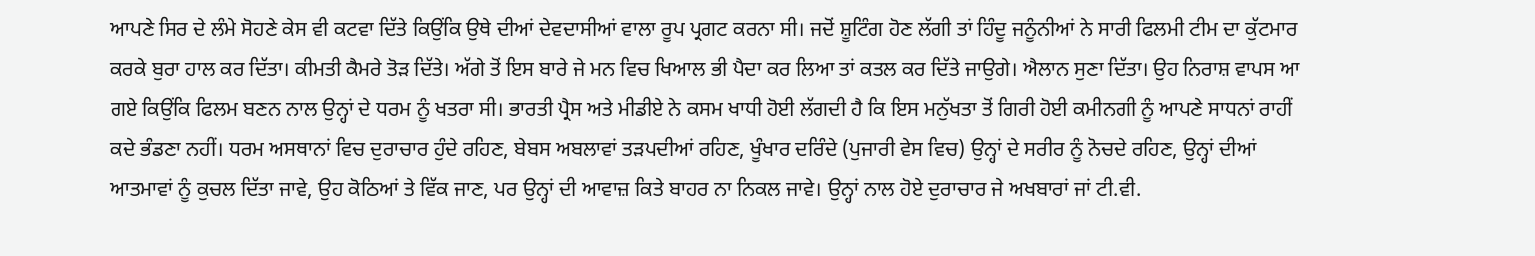ਆਪਣੇ ਸਿਰ ਦੇ ਲੰਮੇ ਸੋਹਣੇ ਕੇਸ ਵੀ ਕਟਵਾ ਦਿੱਤੇ ਕਿਉਂਕਿ ਉਥੇ ਦੀਆਂ ਦੇਵਦਾਸੀਆਂ ਵਾਲਾ ਰੂਪ ਪ੍ਰਗਟ ਕਰਨਾ ਸੀ। ਜਦੋਂ ਸ਼ੂਟਿੰਗ ਹੋਣ ਲੱਗੀ ਤਾਂ ਹਿੰਦੂ ਜਨੂੰਨੀਆਂ ਨੇ ਸਾਰੀ ਫਿਲਮੀ ਟੀਮ ਦਾ ਕੁੱਟਮਾਰ ਕਰਕੇ ਬੁਰਾ ਹਾਲ ਕਰ ਦਿੱਤਾ। ਕੀਮਤੀ ਕੈਮਰੇ ਤੋੜ ਦਿੱਤੇ। ਅੱਗੇ ਤੋਂ ਇਸ ਬਾਰੇ ਜੇ ਮਨ ਵਿਚ ਖਿਆਲ ਭੀ ਪੈਦਾ ਕਰ ਲਿਆ ਤਾਂ ਕਤਲ ਕਰ ਦਿੱਤੇ ਜਾਉਗੇ। ਐਲਾਨ ਸੁਣਾ ਦਿੱਤਾ। ਉਹ ਨਿਰਾਸ਼ ਵਾਪਸ ਆ ਗਏ ਕਿਉਂਕਿ ਫਿਲਮ ਬਣਨ ਨਾਲ ਉਨ੍ਹਾਂ ਦੇ ਧਰਮ ਨੂੰ ਖਤਰਾ ਸੀ। ਭਾਰਤੀ ਪ੍ਰੈਸ ਅਤੇ ਮੀਡੀਏ ਨੇ ਕਸਮ ਖਾਧੀ ਹੋਈ ਲੱਗਦੀ ਹੈ ਕਿ ਇਸ ਮਨੁੱਖਤਾ ਤੋਂ ਗਿਰੀ ਹੋਈ ਕਮੀਨਗੀ ਨੂੰ ਆਪਣੇ ਸਾਧਨਾਂ ਰਾਹੀਂ ਕਦੇ ਭੰਡਣਾ ਨਹੀਂ। ਧਰਮ ਅਸਥਾਨਾਂ ਵਿਚ ਦੁਰਾਚਾਰ ਹੁੰਦੇ ਰਹਿਣ, ਬੇਬਸ ਅਬਲਾਵਾਂ ਤੜਪਦੀਆਂ ਰਹਿਣ, ਖੂੰਖਾਰ ਦਰਿੰਦੇ (ਪੁਜਾਰੀ ਵੇਸ ਵਿਚ) ਉਨ੍ਹਾਂ ਦੇ ਸਰੀਰ ਨੂੰ ਨੋਚਦੇ ਰਹਿਣ, ਉਨ੍ਹਾਂ ਦੀਆਂ ਆਤਮਾਵਾਂ ਨੂੰ ਕੁਚਲ ਦਿੱਤਾ ਜਾਵੇ, ਉਹ ਕੋਠਿਆਂ ਤੇ ਵਿੱਕ ਜਾਣ, ਪਰ ਉਨ੍ਹਾਂ ਦੀ ਆਵਾਜ਼ ਕਿਤੇ ਬਾਹਰ ਨਾ ਨਿਕਲ ਜਾਵੇ। ਉਨ੍ਹਾਂ ਨਾਲ ਹੋਏ ਦੁਰਾਚਾਰ ਜੇ ਅਖਬਾਰਾਂ ਜਾਂ ਟੀ.ਵੀ.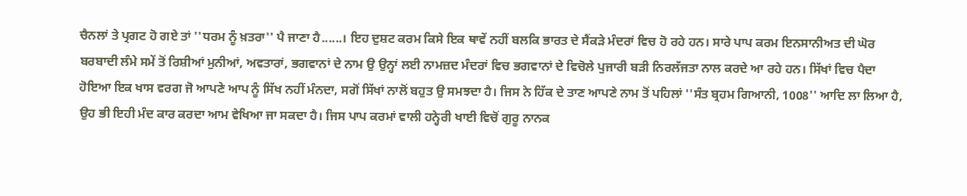ਚੈਨਲਾਂ ਤੇ ਪ੍ਰਗਟ ਹੋ ਗਏ ਤਾਂ ''ਧਰਮ ਨੂੰ ਖ਼ਤਰਾ'' ਪੈ ਜਾਣਾ ਹੈ......। ਇਹ ਦੁਸ਼ਟ ਕਰਮ ਕਿਸੇ ਇਕ ਥਾਵੇਂ ਨਹੀਂ ਬਲਕਿ ਭਾਰਤ ਦੇ ਸੈਂਕੜੇ ਮੰਦਰਾਂ ਵਿਚ ਹੋ ਰਹੇ ਹਨ। ਸਾਰੇ ਪਾਪ ਕਰਮ ਇਨਸਾਨੀਅਤ ਦੀ ਘੋਰ ਬਰਬਾਦੀ ਲੰਮੇ ਸਮੇਂ ਤੋਂ ਰਿਸ਼ੀਆਂ ਮੁਨੀਆਂ, ਅਵਤਾਰਾਂ, ਭਗਵਾਨਾਂ ਦੇ ਨਾਮ ਉ ਉਨ੍ਹਾਂ ਲਈ ਨਾਮਜ਼ਦ ਮੰਦਰਾਂ ਵਿਚ ਭਗਵਾਨਾਂ ਦੇ ਵਿਚੋਲੇ ਪੁਜਾਰੀ ਬੜੀ ਨਿਰਲੱਜਤਾ ਨਾਲ ਕਰਦੇ ਆ ਰਹੇ ਹਨ। ਸਿੱਖਾਂ ਵਿਚ ਪੈਦਾ ਹੋਇਆ ਇਕ ਖਾਸ ਵਰਗ ਜੋ ਆਪਣੇ ਆਪ ਨੂੰ ਸਿੱਖ ਨਹੀਂ ਮੰਨਦਾ, ਸਗੋਂ ਸਿੱਖਾਂ ਨਾਲੋਂ ਬਹੁਤ ਉ ਸਮਝਦਾ ਹੈ। ਜਿਸ ਨੇ ਹਿੱਕ ਦੇ ਤਾਣ ਆਪਣੇ ਨਾਮ ਤੋਂ ਪਹਿਲਾਂ ''ਸੰਤ ਬ੍ਰਹਮ ਗਿਆਨੀ, 1008'' ਆਦਿ ਲਾ ਲਿਆ ਹੈ, ਉਹ ਭੀ ਇਹੀ ਮੰਦ ਕਾਰ ਕਰਦਾ ਆਮ ਵੇਖਿਆ ਜਾ ਸਕਦਾ ਹੈ। ਜਿਸ ਪਾਪ ਕਰਮਾਂ ਵਾਲੀ ਹਨ੍ਹੇਰੀ ਖਾਈ ਵਿਚੋਂ ਗੁਰੂ ਨਾਨਕ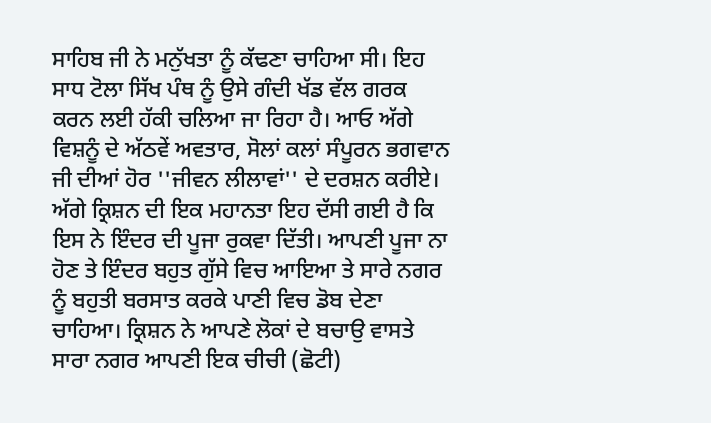ਸਾਹਿਬ ਜੀ ਨੇ ਮਨੁੱਖਤਾ ਨੂੰ ਕੱਢਣਾ ਚਾਹਿਆ ਸੀ। ਇਹ ਸਾਧ ਟੋਲਾ ਸਿੱਖ ਪੰਥ ਨੂੰ ਉਸੇ ਗੰਦੀ ਖੱਡ ਵੱਲ ਗਰਕ ਕਰਨ ਲਈ ਹੱਕੀ ਚਲਿਆ ਜਾ ਰਿਹਾ ਹੈ। ਆਓ ਅੱਗੇ ਵਿਸ਼ਨੂੰ ਦੇ ਅੱਠਵੇਂ ਅਵਤਾਰ, ਸੋਲਾਂ ਕਲਾਂ ਸੰਪੂਰਨ ਭਗਵਾਨ ਜੀ ਦੀਆਂ ਹੋਰ ''ਜੀਵਨ ਲੀਲਾਵਾਂ'' ਦੇ ਦਰਸ਼ਨ ਕਰੀਏ।
ਅੱਗੇ ਕ੍ਰਿਸ਼ਨ ਦੀ ਇਕ ਮਹਾਨਤਾ ਇਹ ਦੱਸੀ ਗਈ ਹੈ ਕਿ ਇਸ ਨੇ ਇੰਦਰ ਦੀ ਪੂਜਾ ਰੁਕਵਾ ਦਿੱਤੀ। ਆਪਣੀ ਪੂਜਾ ਨਾ ਹੋਣ ਤੇ ਇੰਦਰ ਬਹੁਤ ਗੁੱਸੇ ਵਿਚ ਆਇਆ ਤੇ ਸਾਰੇ ਨਗਰ ਨੂੰ ਬਹੁਤੀ ਬਰਸਾਤ ਕਰਕੇ ਪਾਣੀ ਵਿਚ ਡੋਬ ਦੇਣਾ ਚਾਹਿਆ। ਕ੍ਰਿਸ਼ਨ ਨੇ ਆਪਣੇ ਲੋਕਾਂ ਦੇ ਬਚਾਉ ਵਾਸਤੇ ਸਾਰਾ ਨਗਰ ਆਪਣੀ ਇਕ ਚੀਚੀ (ਛੋਟੀ)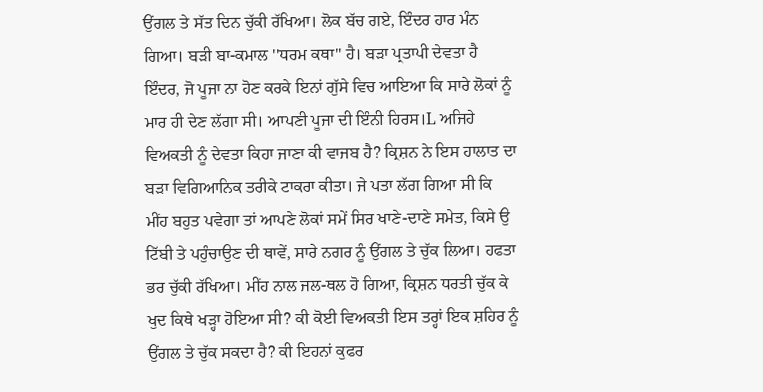ਉਂਗਲ ਤੇ ਸੱਤ ਦਿਨ ਚੁੱਕੀ ਰੱਖਿਆ। ਲੋਕ ਬੱਚ ਗਏ, ਇੰਦਰ ਹਾਰ ਮੰਨ ਗਿਆ। ਬੜੀ ਬਾ-ਕਮਾਲ ''ਧਰਮ ਕਥਾ'' ਹੈ। ਬੜਾ ਪ੍ਰਤਾਪੀ ਦੇਵਤਾ ਹੈ ਇੰਦਰ, ਜੋ ਪੂਜਾ ਨਾ ਹੋਣ ਕਰਕੇ ਇਨਾਂ ਗੁੱਸੇ ਵਿਚ ਆਇਆ ਕਿ ਸਾਰੇ ਲੋਕਾਂ ਨੂੰ ਮਾਰ ਹੀ ਦੇਣ ਲੱਗਾ ਸੀ। ਆਪਣੀ ਪੂਜਾ ਦੀ ਇੰਨੀ ਹਿਰਸ।L ਅਜਿਹੇ ਵਿਅਕਤੀ ਨੂੰ ਦੇਵਤਾ ਕਿਹਾ ਜਾਣਾ ਕੀ ਵਾਜਬ ਹੈ? ਕ੍ਰਿਸ਼ਨ ਨੇ ਇਸ ਹਾਲਾਤ ਦਾ ਬੜਾ ਵਿਗਿਆਨਿਕ ਤਰੀਕੇ ਟਾਕਰਾ ਕੀਤਾ। ਜੇ ਪਤਾ ਲੱਗ ਗਿਆ ਸੀ ਕਿ ਮੀਂਹ ਬਹੁਤ ਪਵੇਗਾ ਤਾਂ ਆਪਣੇ ਲੋਕਾਂ ਸਮੇਂ ਸਿਰ ਖਾਣੇ-ਦਾਣੇ ਸਮੇਤ, ਕਿਸੇ ਉ ਟਿੱਬੀ ਤੇ ਪਹੁੰਚਾਉਣ ਦੀ ਥਾਵੇਂ, ਸਾਰੇ ਨਗਰ ਨੂੰ ਉਂਗਲ ਤੇ ਚੁੱਕ ਲਿਆ। ਹਫਤਾ ਭਰ ਚੁੱਕੀ ਰੱਖਿਆ। ਮੀਂਹ ਨਾਲ ਜਲ-ਥਲ ਹੋ ਗਿਆ, ਕ੍ਰਿਸ਼ਨ ਧਰਤੀ ਚੁੱਕ ਕੇ ਖੁਦ ਕਿਥੇ ਖੜ੍ਹਾ ਹੋਇਆ ਸੀ? ਕੀ ਕੋਈ ਵਿਅਕਤੀ ਇਸ ਤਰ੍ਹਾਂ ਇਕ ਸ਼ਹਿਰ ਨੂੰ ਉਂਗਲ ਤੇ ਚੁੱਕ ਸਕਦਾ ਹੈ? ਕੀ ਇਹਨਾਂ ਕੁਫਰ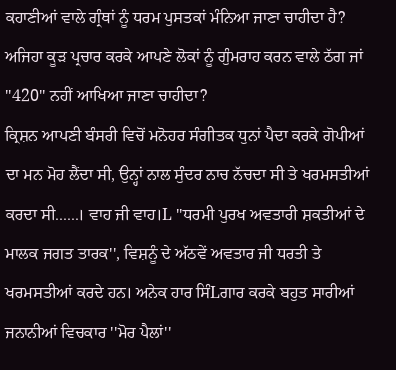ਕਹਾਣੀਆਂ ਵਾਲੇ ਗ੍ਰੰਥਾਂ ਨੂੰ ਧਰਮ ਪੁਸਤਕਾਂ ਮੰਨਿਆ ਜਾਣਾ ਚਾਹੀਦਾ ਹੈ? ਅਜਿਹਾ ਕੂੜ ਪ੍ਰਚਾਰ ਕਰਕੇ ਆਪਣੇ ਲੋਕਾਂ ਨੂੰ ਗੁੰਮਰਾਹ ਕਰਨ ਵਾਲੇ ਠੱਗ ਜਾਂ ''420'' ਨਹੀਂ ਆਖਿਆ ਜਾਣਾ ਚਾਹੀਦਾ?
ਕ੍ਰਿਸ਼ਨ ਆਪਣੀ ਬੰਸਰੀ ਵਿਚੋਂ ਮਨੋਹਰ ਸੰਗੀਤਕ ਧੁਨਾਂ ਪੈਦਾ ਕਰਕੇ ਗੋਪੀਆਂ ਦਾ ਮਨ ਮੋਹ ਲੈਂਦਾ ਸੀ, ਉਨ੍ਹਾਂ ਨਾਲ ਸੁੰਦਰ ਨਾਚ ਨੱਚਦਾ ਸੀ ਤੇ ਖਰਮਸਤੀਆਂ ਕਰਦਾ ਸੀ......। ਵਾਹ ਜੀ ਵਾਹ।L ''ਧਰਮੀ ਪੁਰਖ ਅਵਤਾਰੀ ਸ਼ਕਤੀਆਂ ਦੇ ਮਾਲਕ ਜਗਤ ਤਾਰਕ'', ਵਿਸ਼ਨੂੰ ਦੇ ਅੱਠਵੇਂ ਅਵਤਾਰ ਜੀ ਧਰਤੀ ਤੇ ਖਰਮਸਤੀਆਂ ਕਰਦੇ ਹਨ। ਅਨੇਕ ਹਾਰ ਸਿੰLਗਾਰ ਕਰਕੇ ਬਹੁਤ ਸਾਰੀਆਂ ਜਨਾਨੀਆਂ ਵਿਚਕਾਰ ''ਮੋਰ ਪੈਲਾਂ''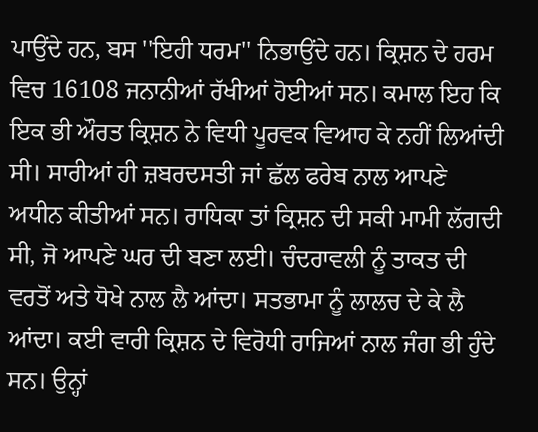ਪਾਉਂਦੇ ਹਨ, ਬਸ ''ਇਹੀ ਧਰਮ'' ਨਿਭਾਉਂਦੇ ਹਨ। ਕ੍ਰਿਸ਼ਨ ਦੇ ਹਰਮ ਵਿਚ 16108 ਜਨਾਨੀਆਂ ਰੱਖੀਆਂ ਹੋਈਆਂ ਸਨ। ਕਮਾਲ ਇਹ ਕਿ ਇਕ ਭੀ ਔਰਤ ਕ੍ਰਿਸ਼ਨ ਨੇ ਵਿਧੀ ਪੂਰਵਕ ਵਿਆਹ ਕੇ ਨਹੀਂ ਲਿਆਂਦੀ ਸੀ। ਸਾਰੀਆਂ ਹੀ ਜ਼ਬਰਦਸਤੀ ਜਾਂ ਛੱਲ ਫਰੇਬ ਨਾਲ ਆਪਣੇ ਅਧੀਨ ਕੀਤੀਆਂ ਸਨ। ਰਾਧਿਕਾ ਤਾਂ ਕ੍ਰਿਸ਼ਨ ਦੀ ਸਕੀ ਮਾਮੀ ਲੱਗਦੀ ਸੀ, ਜੋ ਆਪਣੇ ਘਰ ਦੀ ਬਣਾ ਲਈ। ਚੰਦਰਾਵਲੀ ਨੂੰ ਤਾਕਤ ਦੀ ਵਰਤੋਂ ਅਤੇ ਧੋਖੇ ਨਾਲ ਲੈ ਆਂਦਾ। ਸਤਭਾਮਾ ਨੂੰ ਲਾਲਚ ਦੇ ਕੇ ਲੈ ਆਂਦਾ। ਕਈ ਵਾਰੀ ਕ੍ਰਿਸ਼ਨ ਦੇ ਵਿਰੋਧੀ ਰਾਜਿਆਂ ਨਾਲ ਜੰਗ ਭੀ ਹੁੰਦੇ ਸਨ। ਉਨ੍ਹਾਂ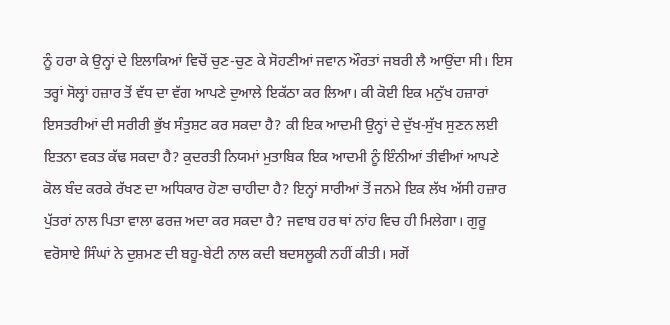ਨੂੰ ਹਰਾ ਕੇ ਉਨ੍ਹਾਂ ਦੇ ਇਲਾਕਿਆਂ ਵਿਚੋਂ ਚੁਣ-ਚੁਣ ਕੇ ਸੋਹਣੀਆਂ ਜਵਾਨ ਔਰਤਾਂ ਜਬਰੀ ਲੈ ਆਉਂਦਾ ਸੀ। ਇਸ ਤਰ੍ਹਾਂ ਸੋਲ੍ਹਾਂ ਹਜ਼ਾਰ ਤੋਂ ਵੱਧ ਦਾ ਵੱਗ ਆਪਣੇ ਦੁਆਲੇ ਇਕੱਠਾ ਕਰ ਲਿਆ। ਕੀ ਕੋਈ ਇਕ ਮਨੁੱਖ ਹਜ਼ਾਰਾਂ ਇਸਤਰੀਆਂ ਦੀ ਸਰੀਰੀ ਭੁੱਖ ਸੰਤੁਸ਼ਟ ਕਰ ਸਕਦਾ ਹੈ? ਕੀ ਇਕ ਆਦਮੀ ਉਨ੍ਹਾਂ ਦੇ ਦੁੱਖ-ਸੁੱਖ ਸੁਣਨ ਲਈ ਇਤਨਾ ਵਕਤ ਕੱਢ ਸਕਦਾ ਹੈ? ਕੁਦਰਤੀ ਨਿਯਮਾਂ ਮੁਤਾਬਿਕ ਇਕ ਆਦਮੀ ਨੂੰ ਇੰਨੀਆਂ ਤੀਵੀਆਂ ਆਪਣੇ ਕੋਲ ਬੰਦ ਕਰਕੇ ਰੱਖਣ ਦਾ ਅਧਿਕਾਰ ਹੋਣਾ ਚਾਹੀਦਾ ਹੈ? ਇਨ੍ਹਾਂ ਸਾਰੀਆਂ ਤੋਂ ਜਨਮੇ ਇਕ ਲੱਖ ਅੱਸੀ ਹਜ਼ਾਰ ਪੁੱਤਰਾਂ ਨਾਲ ਪਿਤਾ ਵਾਲਾ ਫਰਜ਼ ਅਦਾ ਕਰ ਸਕਦਾ ਹੈ? ਜਵਾਬ ਹਰ ਥਾਂ ਨਾਂਹ ਵਿਚ ਹੀ ਮਿਲੇਗਾ। ਗੁਰੂ ਵਰੋਸਾਏ ਸਿੰਘਾਂ ਨੇ ਦੁਸ਼ਮਣ ਦੀ ਬਹੂ-ਬੇਟੀ ਨਾਲ ਕਦੀ ਬਦਸਲੂਕੀ ਨਹੀਂ ਕੀਤੀ। ਸਗੋਂ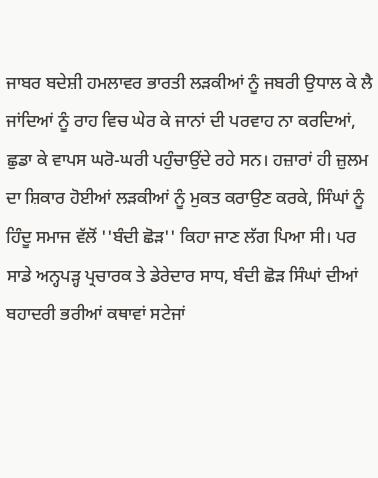ਜਾਬਰ ਬਦੇਸ਼ੀ ਹਮਲਾਵਰ ਭਾਰਤੀ ਲੜਕੀਆਂ ਨੂੰ ਜਬਰੀ ਉਧਾਲ ਕੇ ਲੈ ਜਾਂਦਿਆਂ ਨੂੰ ਰਾਹ ਵਿਚ ਘੇਰ ਕੇ ਜਾਨਾਂ ਦੀ ਪਰਵਾਹ ਨਾ ਕਰਦਿਆਂ, ਛੁਡਾ ਕੇ ਵਾਪਸ ਘਰੋ-ਘਰੀ ਪਹੁੰਚਾਉਂਦੇ ਰਹੇ ਸਨ। ਹਜ਼ਾਰਾਂ ਹੀ ਜ਼ੁਲਮ ਦਾ ਸ਼ਿਕਾਰ ਹੋਈਆਂ ਲੜਕੀਆਂ ਨੂੰ ਮੁਕਤ ਕਰਾਉਣ ਕਰਕੇ, ਸਿੰਘਾਂ ਨੂੰ ਹਿੰਦੂ ਸਮਾਜ ਵੱਲੋਂ ''ਬੰਦੀ ਛੋੜ'' ਕਿਹਾ ਜਾਣ ਲੱਗ ਪਿਆ ਸੀ। ਪਰ ਸਾਡੇ ਅਨ੍ਹਪੜ੍ਹ ਪ੍ਰਚਾਰਕ ਤੇ ਡੇਰੇਦਾਰ ਸਾਧ, ਬੰਦੀ ਛੋੜ ਸਿੰਘਾਂ ਦੀਆਂ ਬਹਾਦਰੀ ਭਰੀਆਂ ਕਥਾਵਾਂ ਸਟੇਜਾਂ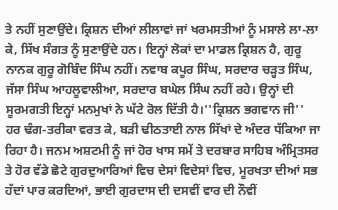ਤੇ ਨਹੀਂ ਸੁਣਾਉਂਦੇ। ਕ੍ਰਿਸ਼ਨ ਦੀਆਂ ਲੀਲਾਵਾਂ ਜਾਂ ਖਰਮਸਤੀਆਂ ਨੂੰ ਮਸਾਲੇ ਲਾ-ਲਾ ਕੇ, ਸਿੱਖ ਸੰਗਤ ਨੂੰ ਸੁਣਾਉਂਦੇ ਹਨ। ਇਨ੍ਹਾਂ ਲੋਕਾਂ ਦਾ ਮਾਡਲ ਕ੍ਰਿਸ਼ਨ ਹੈ, ਗੁਰੂ ਨਾਨਕ ਗੁਰੂ ਗੋਬਿੰਦ ਸਿੰਘ ਨਹੀਂ। ਨਵਾਬ ਕਪੂਰ ਸਿੰਘ, ਸਰਦਾਰ ਚੜ੍ਹਤ ਸਿੰਘ, ਜੱਸਾ ਸਿੰਘ ਆਹਲੂਵਾਲੀਆ, ਸਰਦਾਰ ਬਘੇਲ ਸਿੰਘ ਨਹੀਂ ਰਹੇ। ਉਨ੍ਹਾਂ ਦੀ ਸੂਰਮਗਤੀ ਇਨ੍ਹਾਂ ਮਨਮੁਖਾਂ ਨੇ ਘੱਟੇ ਰੋਲ ਦਿੱਤੀ ਹੈ।''ਕ੍ਰਿਸ਼ਨ ਭਗਵਾਨ ਜੀ'' ਹਰ ਢੰਗ-ਤਰੀਕਾ ਵਰਤ ਕੇ, ਬੜੀ ਢੀਠਤਾਈ ਨਾਲ ਸਿੱਖਾਂ ਦੇ ਅੰਦਰ ਧੱਕਿਆ ਜਾ ਰਿਹਾ ਹੈ। ਜਨਮ ਅਸ਼ਟਮੀ ਨੂੰ ਜਾਂ ਹੋਰ ਖਾਸ ਸਮੇਂ ਤੇ ਦਰਬਾਰ ਸਾਹਿਬ ਅੰਮ੍ਰਿਤਸਰ ਤੇ ਹੋਰ ਵੱਡੇ ਛੋਟੇ ਗੁਰਦੁਆਰਿਆਂ ਵਿਚ ਦੇਸਾਂ ਵਿਦੇਸਾਂ ਵਿਚ, ਮੂਰਖਤਾ ਦੀਆਂ ਸਭ ਹੱਦਾਂ ਪਾਰ ਕਰਦਿਆਂ, ਭਾਈ ਗੁਰਦਾਸ ਦੀ ਦਸਵੀਂ ਵਾਰ ਦੀ ਨੌਵੀਂ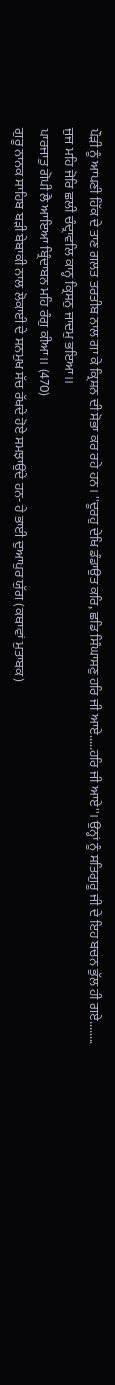ਪੌੜੀ ਨੂੰ ਆਪਣੀ ਹਿੱਕ ਦੇ ਤਾਣ ਗਲਤ ਤਰਤੀਬ ਨਾਲ ਗਾ ਕੇ ਕ੍ਰਿਸ਼ਨ ਦੀ ਸੋਭਾ ਕਰ ਰਹੇ ਹਨ। ''ਦੂਰਹੁ ਦੇਖਿ ਡੰਡਾਉਤ ਕਰਿ, ਛਡਿ ਸਿੰਘਾਸਣੁ ਹਰਿ ਜੀ ਆਏ.....ਹਰਿ ਜੀ ਆਏ''। ਉਨ੍ਹਾਂ ਨੂੰ ਸਤਿਗੁਰੂ ਜੀ ਦੇ ਇਹ ਬਚਨ ਭੁੱਲ ਹੀ ਗਏ........
ਜੁਜ ਮਹਿ ਜੋਰਿ ਛਲੀ ਚੰਦ੍ਰਾਵਲਿ ਕਾਨ੍ਹ ਕ੍ਰਿਸਨੁ ਜਾਦਮੁ ਭਇਆ।।
ਪਾਰਜਾਤੁ ਗੋਪੀ ਲੈ ਆਇਆ ਬ੍ਰਿੰਦਾਬਨ ਮਹਿ ਰੰਗੁ ਕੀਆ।। (470)
ਗੁਰੂ ਨਾਨਕ ਸਾਹਿਬ ਬੜੀ ਬੇਬਾਕੀ ਨਾਲ ਲੋਕਾਈ ਦੇ ਸਨਮੁਖ ਸੱਚ ਰੱਖਦੇ ਹੋਏ ਸਮਝਾਉਂਦੇ ਹਨ- ਹੇ ਭਾਈ ਦੁਆਪੁਰ ਯੁੱਗ (ਕਥਾਵਾਂ ਮੁਤਾਬਕ)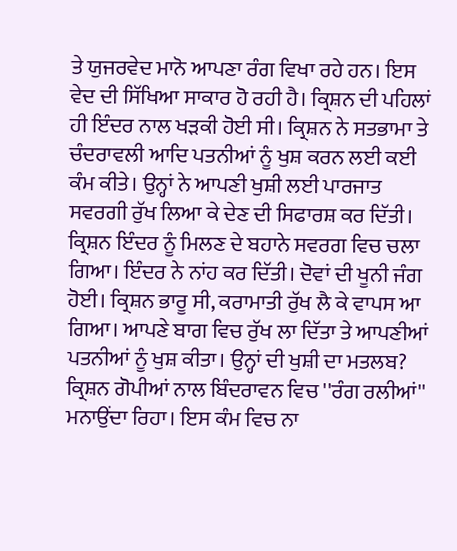ਤੇ ਯੁਜਰਵੇਦ ਮਾਨੋ ਆਪਣਾ ਰੰਗ ਵਿਖਾ ਰਹੇ ਹਨ। ਇਸ ਵੇਦ ਦੀ ਸਿੱਖਿਆ ਸਾਕਾਰ ਹੋ ਰਹੀ ਹੈ। ਕ੍ਰਿਸ਼ਨ ਦੀ ਪਹਿਲਾਂ ਹੀ ਇੰਦਰ ਨਾਲ ਖੜਕੀ ਹੋਈ ਸੀ। ਕ੍ਰਿਸ਼ਨ ਨੇ ਸਤਭਾਮਾ ਤੇ ਚੰਦਰਾਵਲੀ ਆਦਿ ਪਤਨੀਆਂ ਨੂੰ ਖੁਸ਼ ਕਰਨ ਲਈ ਕਈ ਕੰਮ ਕੀਤੇ। ਉਨ੍ਹਾਂ ਨੇ ਆਪਣੀ ਖੁਸ਼ੀ ਲਈ ਪਾਰਜਾਤ ਸਵਰਗੀ ਰੁੱਖ ਲਿਆ ਕੇ ਦੇਣ ਦੀ ਸਿਫਾਰਸ਼ ਕਰ ਦਿੱਤੀ। ਕ੍ਰਿਸ਼ਨ ਇੰਦਰ ਨੂੰ ਮਿਲਣ ਦੇ ਬਹਾਨੇ ਸਵਰਗ ਵਿਚ ਚਲਾ ਗਿਆ। ਇੰਦਰ ਨੇ ਨਾਂਹ ਕਰ ਦਿੱਤੀ। ਦੋਵਾਂ ਦੀ ਖੂਨੀ ਜੰਗ ਹੋਈ। ਕ੍ਰਿਸ਼ਨ ਭਾਰੂ ਸੀ, ਕਰਾਮਾਤੀ ਰੁੱਖ ਲੈ ਕੇ ਵਾਪਸ ਆ ਗਿਆ। ਆਪਣੇ ਬਾਗ ਵਿਚ ਰੁੱਖ ਲਾ ਦਿੱਤਾ ਤੇ ਆਪਣੀਆਂ ਪਤਨੀਆਂ ਨੂੰ ਖੁਸ਼ ਕੀਤਾ। ਉਨ੍ਹਾਂ ਦੀ ਖੁਸ਼ੀ ਦਾ ਮਤਲਬ? ਕ੍ਰਿਸ਼ਨ ਗੋਪੀਆਂ ਨਾਲ ਬਿੰਦਰਾਵਨ ਵਿਚ ''ਰੰਗ ਰਲੀਆਂ'' ਮਨਾਉਂਦਾ ਰਿਹਾ। ਇਸ ਕੰਮ ਵਿਚ ਨਾ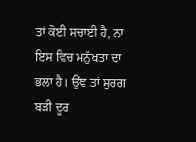ਤਾਂ ਕੋਈ ਸਚਾਈ ਹੈ, ਨਾ ਇਸ ਵਿਚ ਮਨੁੱਖਤਾ ਦਾ ਭਲਾ ਹੈ। ਉਂਞ ਤਾਂ ਸੁਰਗ ਬੜੀ ਦੂਰ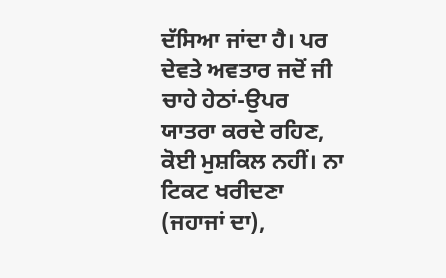ਦੱਸਿਆ ਜਾਂਦਾ ਹੈ। ਪਰ ਦੇਵਤੇ ਅਵਤਾਰ ਜਦੋਂ ਜੀ ਚਾਹੇ ਹੇਠਾਂ-ਉਪਰ ਯਾਤਰਾ ਕਰਦੇ ਰਹਿਣ, ਕੋਈ ਮੁਸ਼ਕਿਲ ਨਹੀਂ। ਨਾ ਟਿਕਟ ਖਰੀਦਣਾ (ਜਹਾਜਾਂ ਦਾ),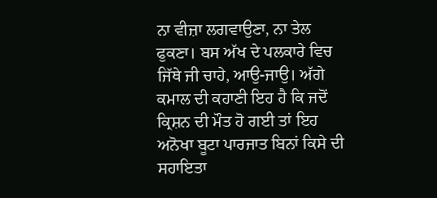ਨਾ ਵੀਜ਼ਾ ਲਗਵਾਉਣਾ, ਨਾ ਤੇਲ ਫੁਕਣਾ। ਬਸ ਅੱਖ ਦੇ ਪਲਕਾਰੇ ਵਿਚ ਜਿੱਥੇ ਜੀ ਚਾਹੇ, ਆਉ-ਜਾਉ। ਅੱਗੇ ਕਮਾਲ ਦੀ ਕਹਾਣੀ ਇਹ ਹੈ ਕਿ ਜਦੋਂ ਕ੍ਰਿਸ਼ਨ ਦੀ ਮੌਤ ਹੋ ਗਈ ਤਾਂ ਇਹ ਅਨੋਖਾ ਬੂਟਾ ਪਾਰਜਾਤ ਬਿਨਾਂ ਕਿਸੇ ਦੀ ਸਹਾਇਤਾ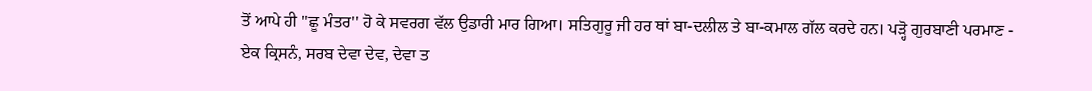ਤੋਂ ਆਪੇ ਹੀ ''ਛੂ ਮੰਤਰ'' ਹੋ ਕੇ ਸਵਰਗ ਵੱਲ ਉਡਾਰੀ ਮਾਰ ਗਿਆ। ਸਤਿਗੁਰੂ ਜੀ ਹਰ ਥਾਂ ਬਾ-ਦਲੀਲ ਤੇ ਬਾ-ਕਮਾਲ ਗੱਲ ਕਰਦੇ ਹਨ। ਪੜ੍ਹੋ ਗੁਰਬਾਣੀ ਪਰਮਾਣ -
ਏਕ ਕ੍ਰਿਸਨੰ, ਸਰਬ ਦੇਵਾ ਦੇਵ, ਦੇਵਾ ਤ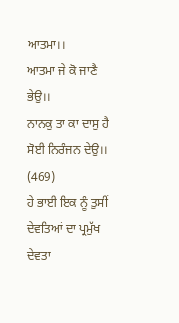ਆਤਮਾ।।
ਆਤਮਾ ਜੇ ਕੋ ਜਾਣੈ ਭੇਉ।।
ਨਾਨਕੁ ਤਾ ਕਾ ਦਾਸੁ ਹੈ ਸੋਈ ਨਿਰੰਜਨ ਦੇਉ।। (469)
ਹੇ ਭਾਈ ਇਕ ਨੂੰ ਤੁਸੀਂ ਦੇਵਤਿਆਂ ਦਾ ਪ੍ਰਮੁੱਖ ਦੇਵਤਾ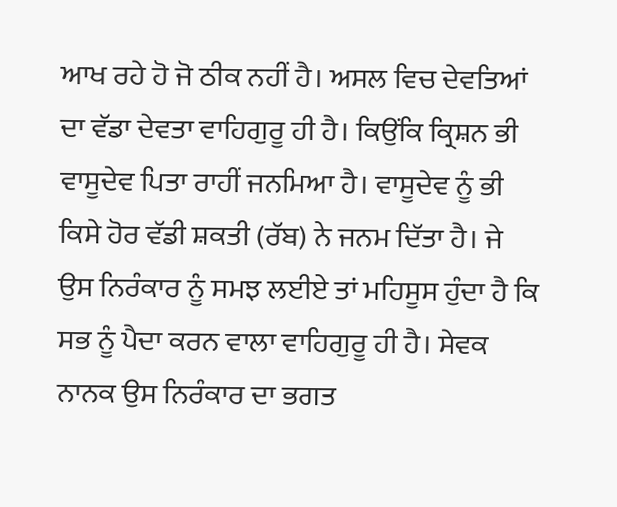ਆਖ ਰਹੇ ਹੋ ਜੋ ਠੀਕ ਨਹੀਂ ਹੈ। ਅਸਲ ਵਿਚ ਦੇਵਤਿਆਂ ਦਾ ਵੱਡਾ ਦੇਵਤਾ ਵਾਹਿਗੁਰੂ ਹੀ ਹੈ। ਕਿਉਂਕਿ ਕ੍ਰਿਸ਼ਨ ਭੀ ਵਾਸੂਦੇਵ ਪਿਤਾ ਰਾਹੀਂ ਜਨਮਿਆ ਹੈ। ਵਾਸੂਦੇਵ ਨੂੰ ਭੀ ਕਿਸੇ ਹੋਰ ਵੱਡੀ ਸ਼ਕਤੀ (ਰੱਬ) ਨੇ ਜਨਮ ਦਿੱਤਾ ਹੈ। ਜੇ ਉਸ ਨਿਰੰਕਾਰ ਨੂੰ ਸਮਝ ਲਈਏ ਤਾਂ ਮਹਿਸੂਸ ਹੁੰਦਾ ਹੈ ਕਿ ਸਭ ਨੂੰ ਪੈਦਾ ਕਰਨ ਵਾਲਾ ਵਾਹਿਗੁਰੂ ਹੀ ਹੈ। ਸੇਵਕ ਨਾਨਕ ਉਸ ਨਿਰੰਕਾਰ ਦਾ ਭਗਤ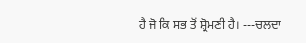ਹੈ ਜੋ ਕਿ ਸਭ ਤੋਂ ਸ਼੍ਰੋਮਣੀ ਹੈ। ---ਚਲਦਾ